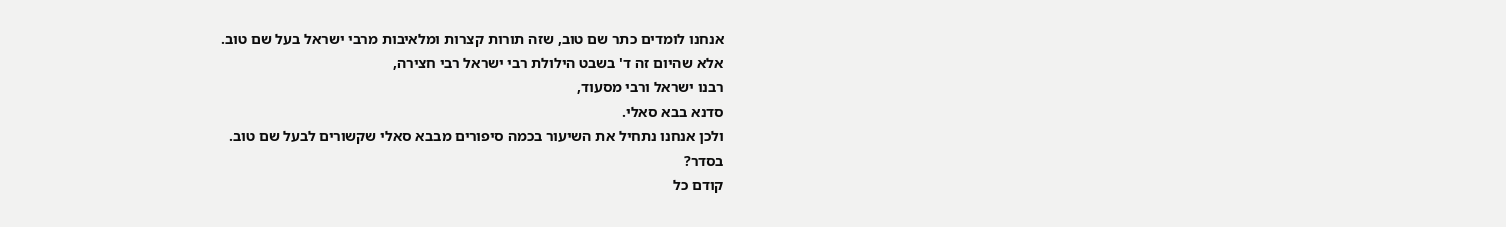אנחנו לומדים כתר שם טוב, שזה תורות קצרות ומלאיבות מרבי ישראל בעל שם טוב.
אלא שהיום זה ד' בשבט הילולת רבי ישראל רבי חצירה,
רבנו ישראל ורבי מסעוד,
סדנא בבא סאלי.
ולכן אנחנו נתחיל את השיעור בכמה סיפורים מבבא סאלי שקשורים לבעל שם טוב.
בסדר?
קודם כל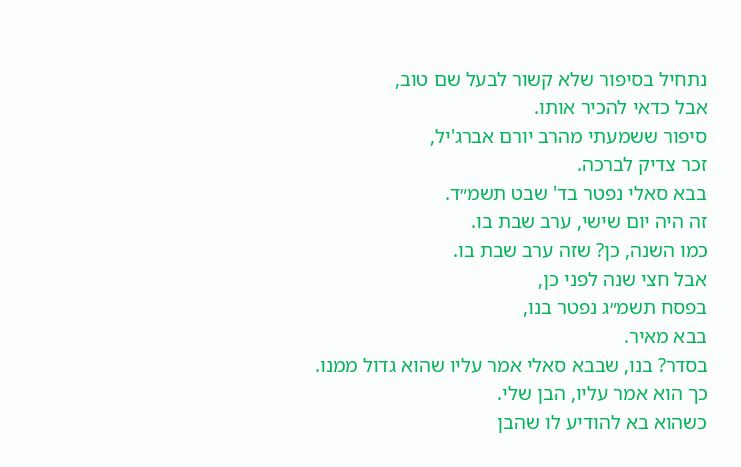נתחיל בסיפור שלא קשור לבעל שם טוב,
אבל כדאי להכיר אותו.
סיפור ששמעתי מהרב יורם אברג'יל,
זכר צדיק לברכה.
בבא סאלי נפטר בד' שבט תשמ״ד.
זה היה יום שישי, ערב שבת בו.
כמו השנה, כן? שזה ערב שבת בו.
אבל חצי שנה לפני כן,
בפסח תשמ״ג נפטר בנו,
בבא מאיר.
בסדר? בנו, שבבא סאלי אמר עליו שהוא גדול ממנו.
כך הוא אמר עליו, הבן שלי.
כשהוא בא להודיע לו שהבן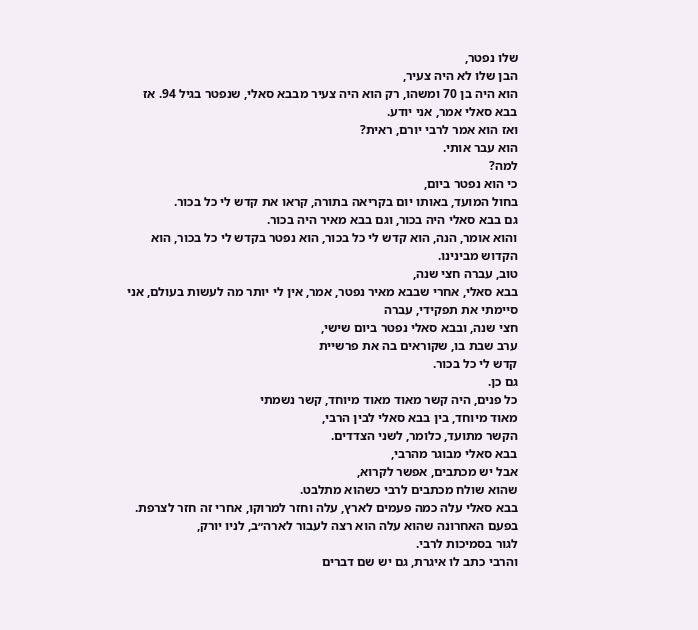שלו נפטר,
הבן שלו לא היה צעיר,
הוא היה בן 70 ומשהו, רק הוא היה צעיר מבבא סאלי, שנפטר בגיל 94. אז בבא סאלי אמר, אני יודע.
ואז הוא אמר לרבי יורם, ראית?
הוא עבר אותי.
למה?
כי הוא נפטר ביום,
בחול המועד, באותו יום בקריאה בתורה, קראו את קדש לי כל בכור.
גם בבא סאלי היה בכור, וגם בבא מאיר היה בכור.
והוא אומר, הנה, הוא קדש לי כל בכור, הוא נפטר בקדש לי כל בכור, הוא הקדוש מבינינו.
טוב, עברה חצי שנה,
בבא סאלי, אחרי שבבא מאיר נפטר, אמר, אין לי יותר מה לעשות בעולם, אני סיימתי את תפקידי, עברה
חצי שנה, ובבא סאלי נפטר ביום שישי,
ערב שבת בו, שקוראים בה את פרשיית
קדש לי כל בכור.
גם כן.
כל פנים, היה קשר מאוד מאוד מיוחד, קשר נשמתי
מאוד מיוחד, בין בבא סאלי לבין הרבי,
הקשר מתועד, כלומר, לשני הצדדים.
בבא סאלי מבוגר מהרבי,
אבל יש מכתבים, אפשר לקרוא,
שהוא שולח מכתבים לרבי כשהוא מתלבט.
בבא סאלי עלה כמה פעמים לארץ, עלה וחזר למרוקו, אחרי זה חזר לצרפת.
בפעם האחרונה שהוא עלה הוא רצה לעבור לארה״ב, לניו יורק,
לגור בסמיכות לרבי.
והרבי כתב לו איגרת, גם יש שם דברים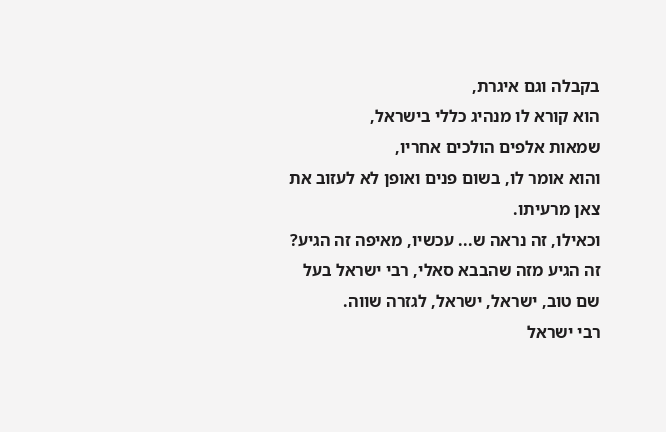בקבלה וגם איגרת,
הוא קורא לו מנהיג כללי בישראל,
שמאות אלפים הולכים אחריו,
והוא אומר לו, בשום פנים ואופן לא לעזוב את צאן מרעיתו.
וכאילו, זה נראה ש... עכשיו, מאיפה זה הגיע?
זה הגיע מזה שהבבא סאלי, רבי ישראל בעל שם טוב, ישראל, ישראל, לגזרה שווה.
רבי ישראל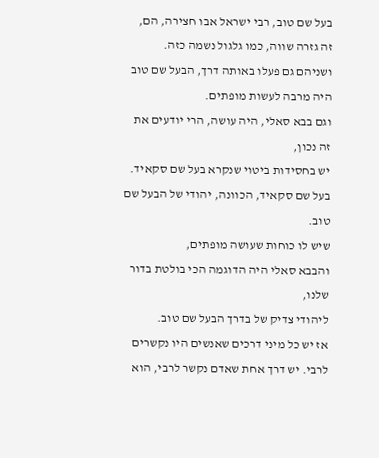בעל שם טוב, רבי ישראל אבו חצירה, הם,
זה גזרה שווה, כמו גלגול נשמה כזה.
ושניהם גם פעלו באותה דרך, הבעל שם טוב היה מרבה לעשות מופתים.
וגם בבא סאלי, היה עושה, הרי יודעים את זה נכון,
יש בחסידות ביטוי שנקרא בעל שם סקאיד.
בעל שם סקאיד, הכוונה, יהודי של הבעל שם טוב.
שיש לו כוחות שעושה מופתים,
והבבא סאלי היה הדוגמה הכי בולטת בדור שלנו,
ליהודי צדיק של בדרך הבעל שם טוב.
אז יש כל מיני דרכים שאנשים היו נקשרים לרבי. יש דרך אחת שאדם נקשר לרבי, הוא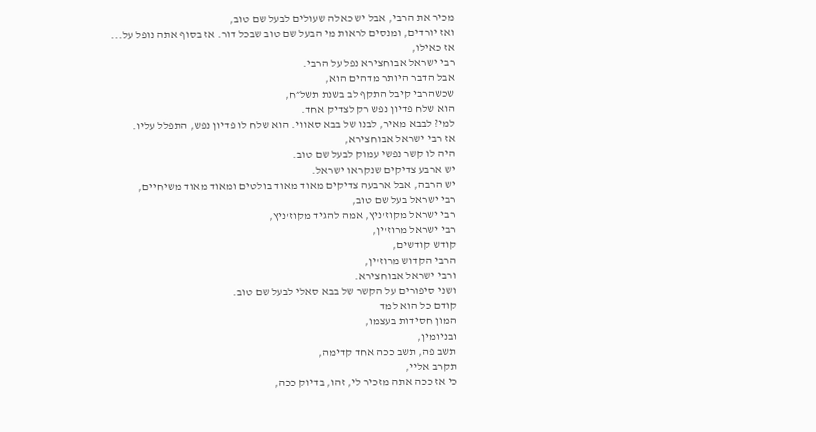מכיר את הרבי, אבל יש כאלה שעולים לבעל שם טוב,
ואז יורדים, ומנסים לראות מי הבעל שם טוב שבכל דור. אז בסוף אתה נופל על...
אז כאילו,
רבי ישראל אבוחצירא נפל על הרבי.
אבל הדבר היותר מדהים הוא,
שכשהרבי קיבל התקף לב בשנת תשל״ח,
הוא שלח פדיון נפש רק לצדיק אחד.
למי? לבבא מאיר, לבנו של בבא סאווי. הוא שלח לו פדיון נפש, התפלל עליו.
אז רבי ישראל אבוחצירא,
היה לו קשר נפשי עמוק לבעל שם טוב.
יש ארבע צדיקים שנקראו ישראל.
יש הרבה, אבל ארבעה צדיקים מאוד מאוד בולטים ומאוד מאוד משיחיים,
רבי ישראל בעל שם טוב,
רבי ישראל מקוז'ניץ, אמה להגיד מקוז'ניץ,
רבי ישראל מרוז'ין,
קודש קודשים,
הרבי הקדוש מרוז'ין,
ורבי ישראל אבוחצירא.
ושני סיפורים על הקשר של בבא סאלי לבעל שם טוב.
קודם כל הוא למד
המון חסידות בעצמו,
ובניומין,
תשב פה, תשב ככה אחד קדימה,
תקרב אליי,
כי אז ככה אתה מזכיר לי, זהו, בדיוק ככה,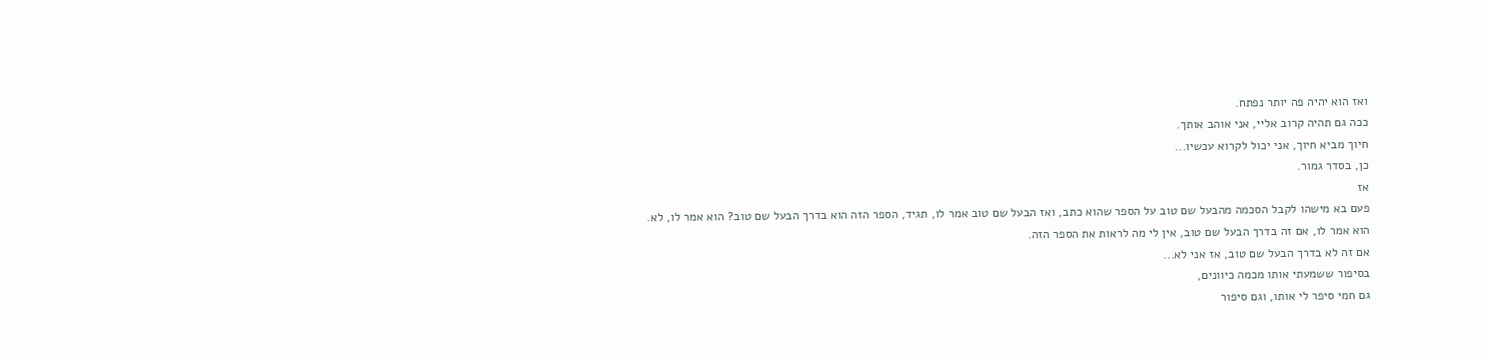ואז הוא יהיה פה יותר נפתח.
ככה גם תהיה קרוב אליי, אני אוהב אותך.
חיוך מביא חיוך, אני יכול לקרוא עכשיו...
כן, בסדר גמור.
אז
פעם בא מישהו לקבל הסכמה מהבעל שם טוב על הספר שהוא כתב, ואז הבעל שם טוב אמר לו, תגיד, הספר הזה הוא בדרך הבעל שם טוב? הוא אמר לו, לא.
הוא אמר לו, אם זה בדרך הבעל שם טוב, אין לי מה לראות את הספר הזה.
אם זה לא בדרך הבעל שם טוב, אז אני לא...
בסיפור ששמעתי אותו מכמה כיוונים,
גם חמי סיפר לי אותו, וגם סיפור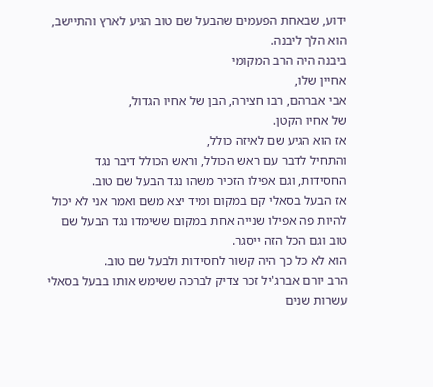ידוע, שבאחת הפעמים שהבעל שם טוב הגיע לארץ והתיישב,
הוא הלך ליבנה.
ביבנה היה הרב המקומי
אחיין שלו,
אבי אברהם, רבו חצירה, הבן של אחיו הגדול,
של אחיו הקטן.
אז הוא הגיע שם לאיזה כולל,
והתחיל לדבר עם ראש הכולל, וראש הכולל דיבר נגד החסידות, וגם אפילו הזכיר משהו נגד הבעל שם טוב.
אז הבעל בסאלי קם במקום ומיד יצא משם ואמר אני לא יכול להיות פה אפילו שנייה אחת במקום ששימדו נגד הבעל שם טוב וגם הכל הזה ייסגר.
הוא לא כל כך היה קשור לחסידות ולבעל שם טוב.
הרב יורם אברג'יל זכר צדיק לברכה ששימש אותו בבעל בסאלי עשרות שנים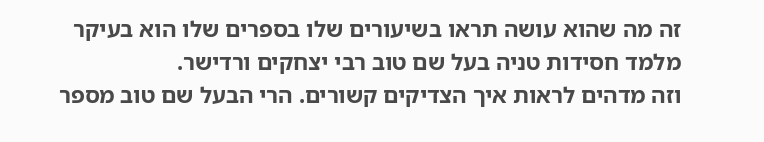זה מה שהוא עושה תראו בשיעורים שלו בספרים שלו הוא בעיקר מלמד חסידות טניה בעל שם טוב רבי יצחקים ורדישר.
וזה מדהים לראות איך הצדיקים קשורים. הרי הבעל שם טוב מספר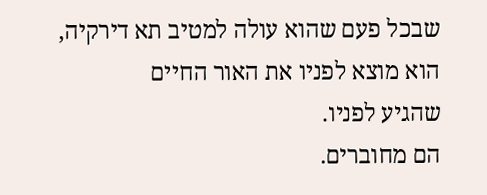שבכל פעם שהוא עולה למטיב תא דירקיה,
הוא מוצא לפניו את האור החיים
שהגיע לפניו.
הם מחוברים.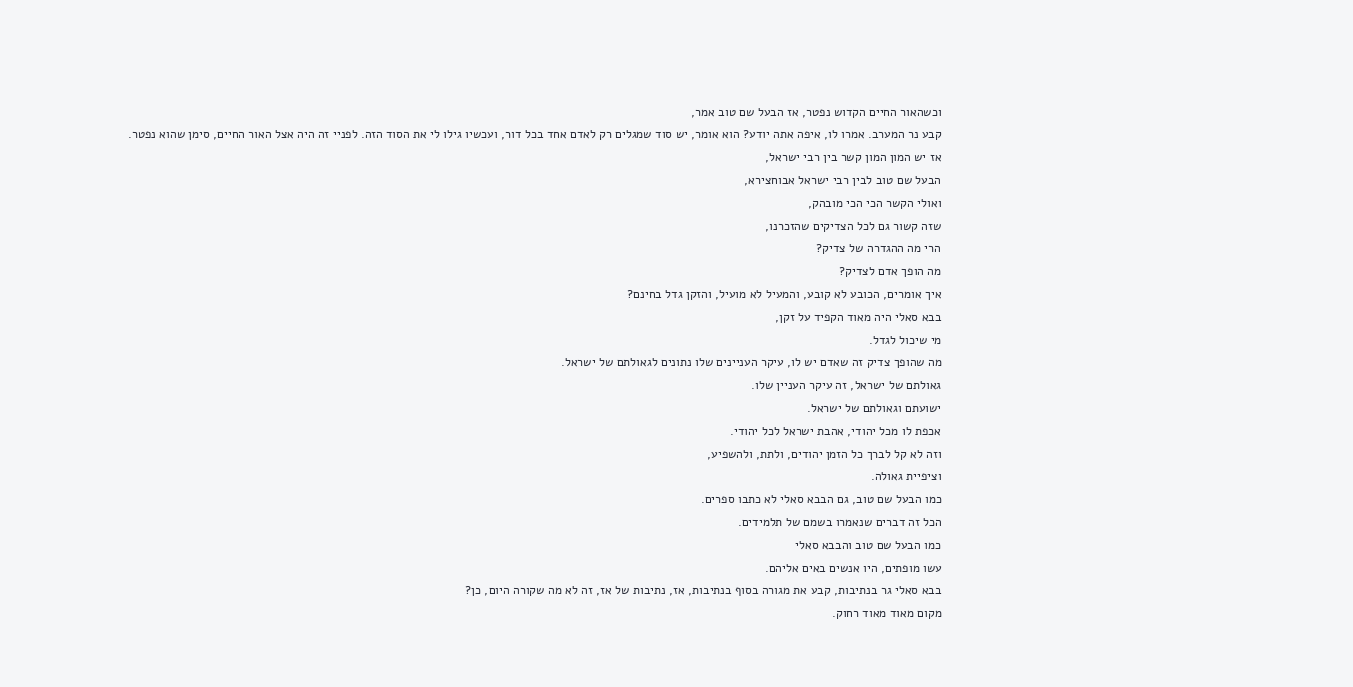וכשהאור החיים הקדוש נפטר, אז הבעל שם טוב אמר,
קבע נר המערב. אמרו לו, איפה אתה יודע? הוא אומר, יש סוד שמגלים רק לאדם אחד בכל דור, ועכשיו גילו לי את הסוד הזה. לפניי זה היה אצל האור החיים, סימן שהוא נפטר.
אז יש המון המון קשר בין רבי ישראל,
הבעל שם טוב לבין רבי ישראל אבוחצירא,
ואולי הקשר הכי הכי מובהק,
שזה קשור גם לכל הצדיקים שהזכרנו,
הרי מה ההגדרה של צדיק?
מה הופך אדם לצדיק?
איך אומרים, הכובע לא קובע, והמעיל לא מועיל, והזקן גדל בחינם?
בבא סאלי היה מאוד הקפיד על זקן,
מי שיכול לגדל.
מה שהופך צדיק זה שאדם יש לו, עיקר העניינים שלו נתונים לגאולתם של ישראל.
גאולתם של ישראל, זה עיקר העניין שלו.
ישועתם וגאולתם של ישראל.
אכפת לו מכל יהודי, אהבת ישראל לכל יהודי.
וזה לא קל לברך כל הזמן יהודים, ולתת, ולהשפיע,
וציפיית גאולה.
כמו הבעל שם טוב, גם הבבא סאלי לא כתבו ספרים.
הכל זה דברים שנאמרו בשמם של תלמידים.
כמו הבעל שם טוב והבבא סאלי
עשו מופתים, היו אנשים באים אליהם.
בבא סאלי גר בנתיבות, קבע את מגורה בסוף בנתיבות, אז, נתיבות של אז, זה לא מה שקורה היום, כן?
מקום מאוד מאוד רחוק.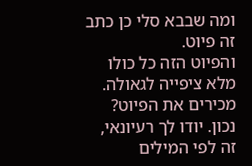ומה שבבא סלי כן כתב זה פיוט.
והפיוט הזה כל כולו מלא ציפייה לגאולה.
מכירים את הפיוט? נכון. יודו לך רעיונאי, זה לפי המילים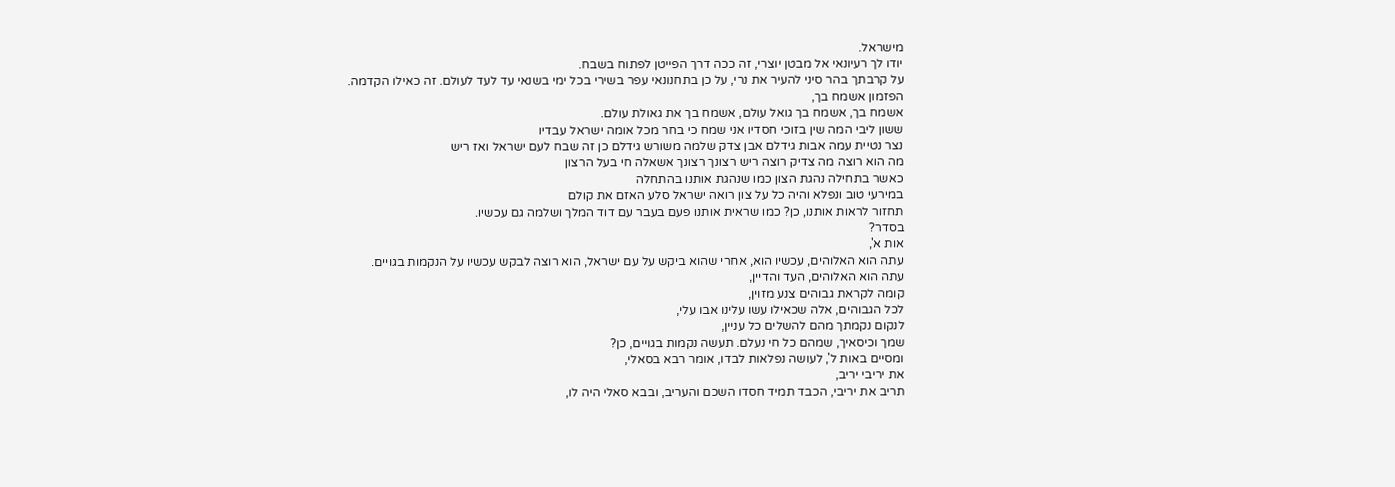מישראל.
יודו לך רעיונאי אל מבטן יוצרי, זה ככה דרך הפייטן לפתוח בשבח.
על קרבתך בהר סיני להעיר את נרי, על כן בתחנונאי עפר בשירי בכל ימי בשנאי עד לעד לעולם. זה כאילו הקדמה.
הפזמון אשמח בך,
אשמח בך, אשמח בך גואל עולם, אשמח בך את גאולת עולם.
ששון ליבי המה שין בזוכי חסדיו אני שמח כי בחר מכל אומה ישראל עבדיו
נצר נטיית עמה אבות גידלם אבן צדק שלמה משורש גידלם כן זה שבח לעם ישראל ואז ריש
מה הוא רוצה מה צדיק רוצה ריש רצונך רצונך אשאלה חי בעל הרצון
כאשר בתחילה נהגת הצון כמו שנהגת אותנו בהתחלה
במירעי טוב ונפלא והיה כל על צון רואה ישראל סלע האזם את קולם
תחזור לראות אותנו, כן? כמו שראית אותנו פעם בעבר עם דוד המלך ושלמה גם עכשיו.
בסדר?
אות א',
עתה הוא האלוהים, עכשיו הוא, אחרי שהוא ביקש על עם ישראל, הוא רוצה לבקש עכשיו על הנקמות בגויים.
עתה הוא האלוהים, העד והדיין,
קומה לקראת גבוהים צנע מזוין,
לכל הגבוהים, אלה שכאילו עשו עלינו אבו עלי,
לנקום נקמתך מהם להשלים כל עניין,
שמך וכיסאיך, שמהם כל חי נעלם. תעשה נקמות בגויים, כן?
ומסיים באות ל', לעושה נפלאות לבדו, אומר רבא בסאלי,
את יריבי יריב,
תריב את יריבי, הכבד תמיד חסדו השכם והעריב, ובבא סאלי היה לו,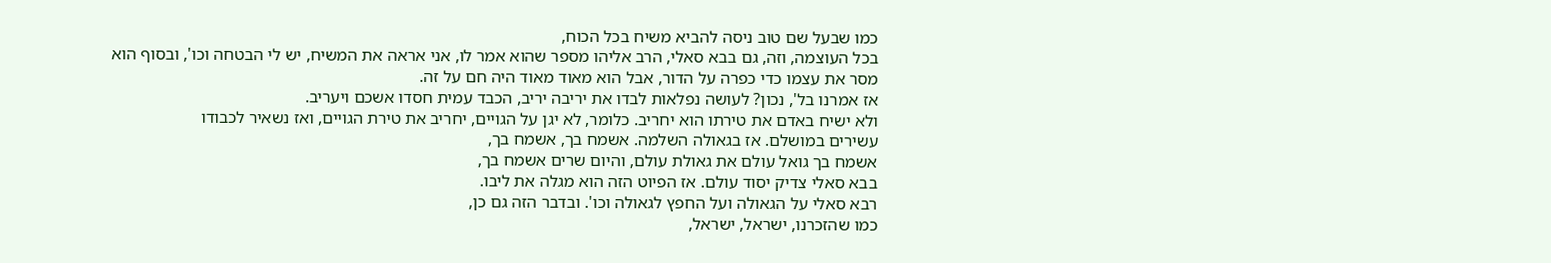כמו שבעל שם טוב ניסה להביא משיח בכל הכוח,
בכל העוצמה, וזה, גם בבא סאלי, הרב אליהו מספר שהוא אמר לו, אני אראה את המשיח, יש לי הבטחה וכו', ובסוף הוא
מסר את עצמו כדי כפרה על הדור, אבל הוא מאוד מאוד היה חם על זה.
אז אמרנו בל', נכון? לעושה נפלאות לבדו את יריבה יריב, הכבד עמית חסדו אשכם ויעריב.
ולא ישיח באדם את טירתו הוא יחריב. כלומר, לא יגן על הגויים, יחריב את טירת הגויים, ואז נשאיר לכבודו
עשירים במושלם. אז בגאולה השלמה. אשמח בך, אשמח בך,
אשמח בך גואל עולם את גאולת עולם, והיום שרים אשמח בך,
בבא סאלי צדיק יסוד עולם. אז הפיוט הזה הוא מגלה את ליבו.
רבא סאלי על הגאולה ועל החפץ לגאולה וכו'. ובדבר הזה גם כן,
כמו שהזכרנו, ישראל, ישראל,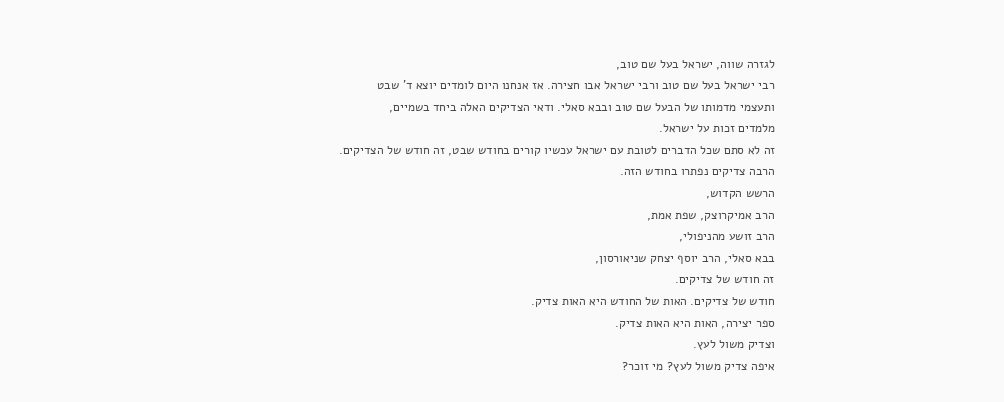לגזרה שווה, ישראל בעל שם טוב,
רבי ישראל בעל שם טוב ורבי ישראל אבו חצירה. אז אנחנו היום לומדים יוצא ד' שבט
ותעצמי מדמותו של הבעל שם טוב ובבא סאלי. ודאי הצדיקים האלה ביחד בשמיים,
מלמדים זכות על ישראל.
זה לא סתם שכל הדברים לטובת עם ישראל עכשיו קורים בחודש שבט, זה חודש של הצדיקים.
הרבה צדיקים נפתרו בחודש הזה.
הרשש הקדוש,
הרב אמיקרוצק, שפת אמת,
הרב זושע מהניפולי,
בבא סאלי, הרב יוסף יצחק שניאורסון,
זה חודש של צדיקים.
חודש של צדיקים. האות של החודש היא האות צדיק.
ספר יצירה, האות היא האות צדיק.
וצדיק משול לעץ.
איפה צדיק משול לעץ? מי זוכר?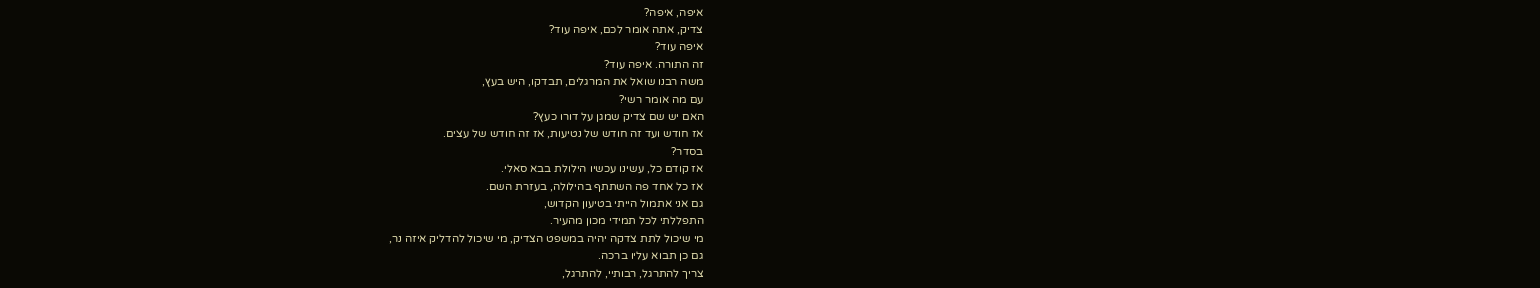איפה, איפה?
צדיק, אתה אומר לכם, איפה עוד?
איפה עוד?
זה התורה. איפה עוד?
משה רבנו שואל את המרגלים, תבדקו, היש בעץ,
עם מה אומר רשי?
האם יש שם צדיק שמגן על דורו כעץ?
אז חודש ועד זה חודש של נטיעות, אז זה חודש של עצים.
בסדר?
אז קודם כל, עשינו עכשיו הילולת בבא סאלי.
אז כל אחד פה השתתף בהילולה, בעזרת השם.
גם אני אתמול הייתי בטיעון הקדוש,
התפללתי לכל תמידי מכון מהעיר.
מי שיכול לתת צדקה יהיה במשפט הצדיק, מי שיכול להדליק איזה נר,
גם כן תבוא עליו ברכה.
צריך להתרגל, רבותיי, להתרגל,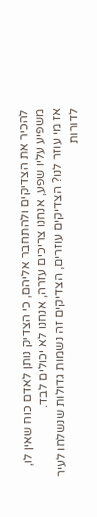להכיר את הצדיקים ולהתחבר אליהם, כי הצדיק נותן לאדם כוח שאין לו,
משפיע עליו שפע, אנחנו צריכים עזרה, אנחנו לא יכולים לבד.
אז מי עוזר לנו? הצדיקים עוזרים, הצדיקים זה נשמות גדולות שנשלחו לעיר
לדורות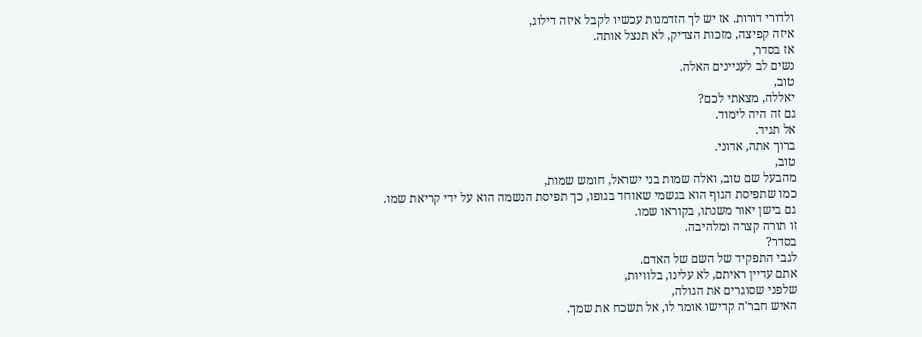ולדורי דורות. אז יש לך הזדמנות עכשיו לקבל איזה דילוג,
איזה קפיצה, מזכות הצדיק, לא תנצל אותה.
אז בסדר,
נשים לב לעניינים האלה.
טוב,
יאללה, מצאתי לכם?
גם זה היה לימוד.
אל תגיד.
ברוך אתה, אדוני.
טוב,
מהבעל שם טוב, ואלה שמות בני ישראל, חומש שמות,
כמו שתפיסת הגוף הוא בגשמי שאוחד בגופו, כך תפיסת הנשמה הוא על ידי קריאת שמו.
גם בישן יאור משנתו, בקוראו שמו.
זו תורה קצרה ומלהיבה.
בסדר?
לגבי התפקיד של השם של האדם.
אתם עדיין ראיתם, לא עלינו, בלוויות,
שלפני שסוגרים את הגולה,
האיש חבר'ה קדישו אומר לו, אל תשכח את שמך.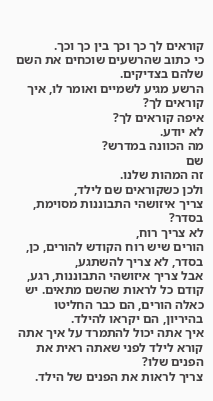קוראים לך כך וכך בין כך וכך.
כי כתוב שהרשעים שוכחים את השם שלהם בצדיקים.
הרשע מגיע לשמיים ואומר לו, איך קוראים לך?
איפה קוראים לך?
לא יודע.
מה הכוונה במדרש?
שם
זה המהות שלנו.
ולכן כשקוראים שם לילד,
צריך איזושהי התבוננות מסוימת, בסדר?
לא צריך רוח,
הורים שיש רוח הקודש להורים, כן, בסדר, לא צריך להשתגע,
אבל צריך איזושהי התבוננות, רגע,
קודם כל לראות שהשם מתאים. יש כאלה הורים, הם כבר החליטו בהיריון, הם יקראו להילד.
איך אתה יכול להתמרד על איך אתה קורא לילד לפני שאתה ראית את הפנים שלו?
צריך לראות את הפנים של הילד.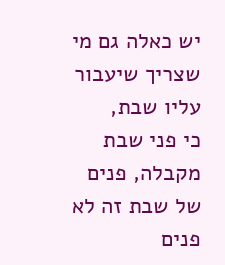יש כאלה גם מי שצריך שיעבור עליו שבת,
כי פני שבת מקבלה, פנים של שבת זה לא פנים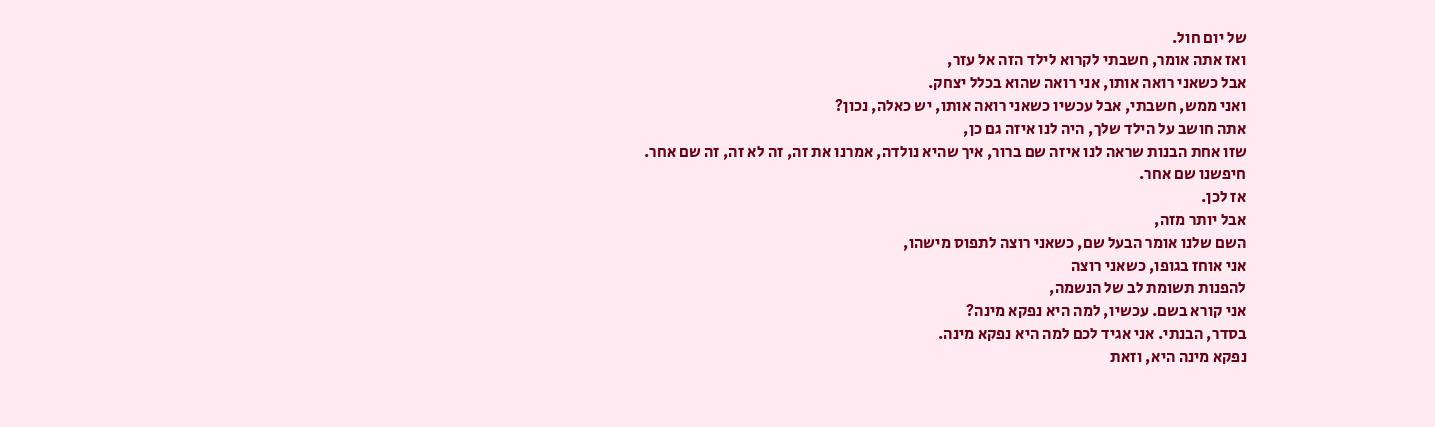של יום חול.
ואז אתה אומר, חשבתי לקרוא לילד הזה אל עזר,
אבל כשאני רואה אותו, אני רואה שהוא בכלל יצחק.
ואני ממש, חשבתי, אבל עכשיו כשאני רואה אותו, יש כאלה, נכון?
אתה חושב על הילד שלך, היה לנו איזה גם כן,
שזו אחת הבנות שראה לנו איזה שם ברור, איך שהיא נולדה, אמרנו את זה, זה לא זה, זה שם אחר.
חיפשנו שם אחר.
אז לכן.
אבל יותר מזה,
השם שלנו אומר הבעל שם, כשאני רוצה לתפוס מישהו,
אני אוחז בגופו, כשאני רוצה
להפנות תשומת לב של הנשמה,
אני קורא בשם. עכשיו, למה היא נפקא מינה?
בסדר, הבנתי. אני אגיד לכם למה היא נפקא מינה.
נפקא מינה היא, וזאת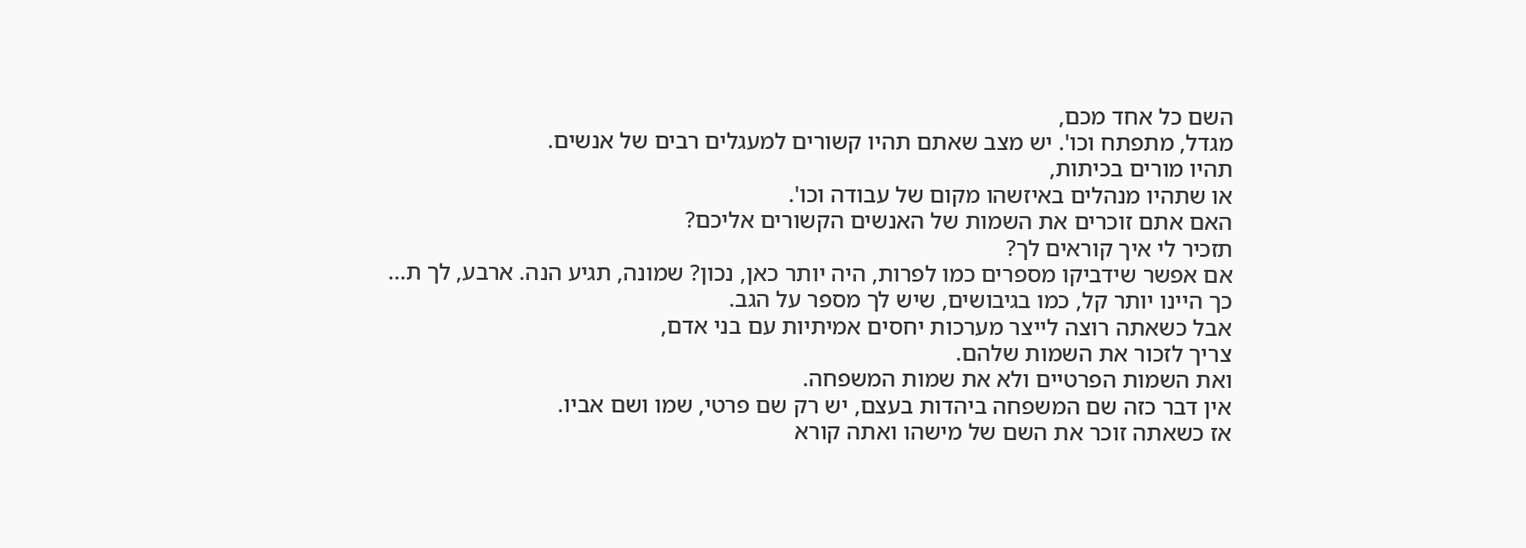השם כל אחד מכם,
מגדל, מתפתח וכו'. יש מצב שאתם תהיו קשורים למעגלים רבים של אנשים.
תהיו מורים בכיתות,
או שתהיו מנהלים באיזשהו מקום של עבודה וכו'.
האם אתם זוכרים את השמות של האנשים הקשורים אליכם?
תזכיר לי איך קוראים לך?
אם אפשר שידביקו מספרים כמו לפרות, היה יותר כאן, נכון? שמונה, תגיע הנה. ארבע, לך ת...
כך היינו יותר קל, כמו בגיבושים, שיש לך מספר על הגב.
אבל כשאתה רוצה לייצר מערכות יחסים אמיתיות עם בני אדם,
צריך לזכור את השמות שלהם.
ואת השמות הפרטיים ולא את שמות המשפחה.
אין דבר כזה שם המשפחה ביהדות בעצם, יש רק שם פרטי, שמו ושם אביו.
אז כשאתה זוכר את השם של מישהו ואתה קורא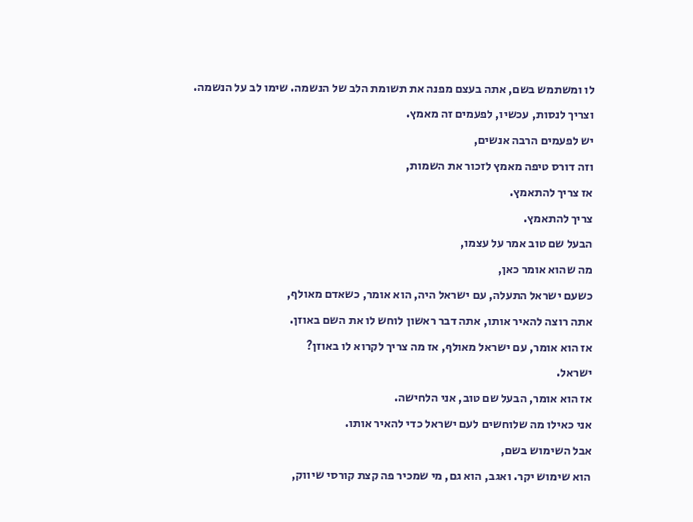לו ומשתמש בשם, אתה בעצם מפנה את תשומת הלב של הנשמה. שימו לב על הנשמה.
וצריך לנסות, עכשיו, לפעמים זה מאמץ.
יש לפעמים הרבה אנשים,
וזה דורס טיפה מאמץ לזכור את השמות,
אז צריך להתאמץ.
צריך להתאמץ.
הבעל שם טוב אמר על עצמו,
מה שהוא אומר כאן,
כשעם ישראל התעלה, עם ישראל היה, הוא אומר, כשאדם מאולף,
אתה רוצה להאיר אותו, אתה דבר ראשון לוחש לו את השם באוזן.
אז הוא אומר, עם ישראל מאולף, אז מה צריך לקרוא לו באוזן?
ישראל.
אז הוא אומר, הבעל שם טוב, אני הלחישה.
אני כאילו מה שלוחשים לעם ישראל כדי להאיר אותו.
אבל השימוש בשם,
הוא שימוש יקר. ואגב, הוא גם, מי שמכיר פה קצת קורסי שיווק,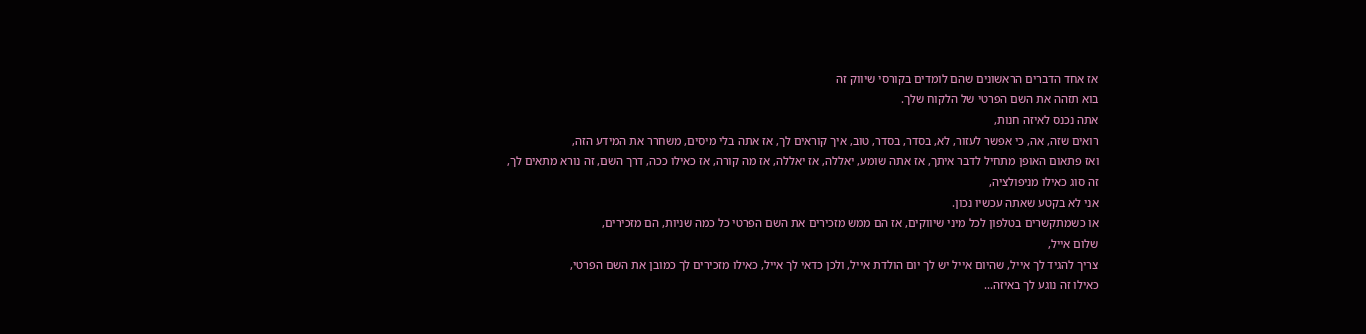אז אחד הדברים הראשונים שהם לומדים בקורסי שיווק זה
בוא תזהה את השם הפרטי של הלקוח שלך.
אתה נכנס לאיזה חנות,
רואים שזה, אה, כי אפשר לעזור, לא, בסדר, בסדר, טוב, איך קוראים לך, אז אתה בלי מיסים, משחרר את המידע הזה,
ואז פתאום האופן מתחיל לדבר איתך, אז אתה שומע, יאללה, אז יאללה, אז מה קורה, אז כאילו ככה, דרך השם, זה נורא מתאים לך,
זה סוג כאילו מניפולציה,
אני לא בקטע שאתה עכשיו נכון.
או כשמתקשרים בטלפון לכל מיני שיווקים, אז הם ממש מזכירים את השם הפרטי כל כמה שניות, הם מזכירים,
שלום אייל,
צריך להגיד לך אייל, שהיום אייל יש לך יום הולדת אייל, ולכן כדאי לך אייל, כאילו מזכירים לך כמובן את השם הפרטי,
כאילו זה נוגע לך באיזה...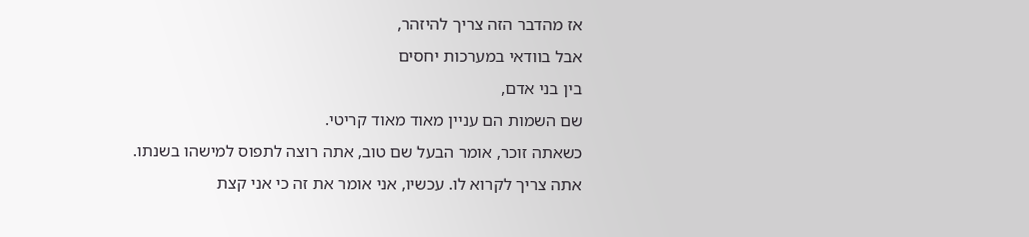אז מהדבר הזה צריך להיזהר,
אבל בוודאי במערכות יחסים
בין בני אדם,
שם השמות הם עניין מאוד מאוד קריטי.
כשאתה זוכר, אומר הבעל שם טוב, אתה רוצה לתפוס למישהו בשנתו.
אתה צריך לקרוא לו. עכשיו, אני אומר את זה כי אני קצת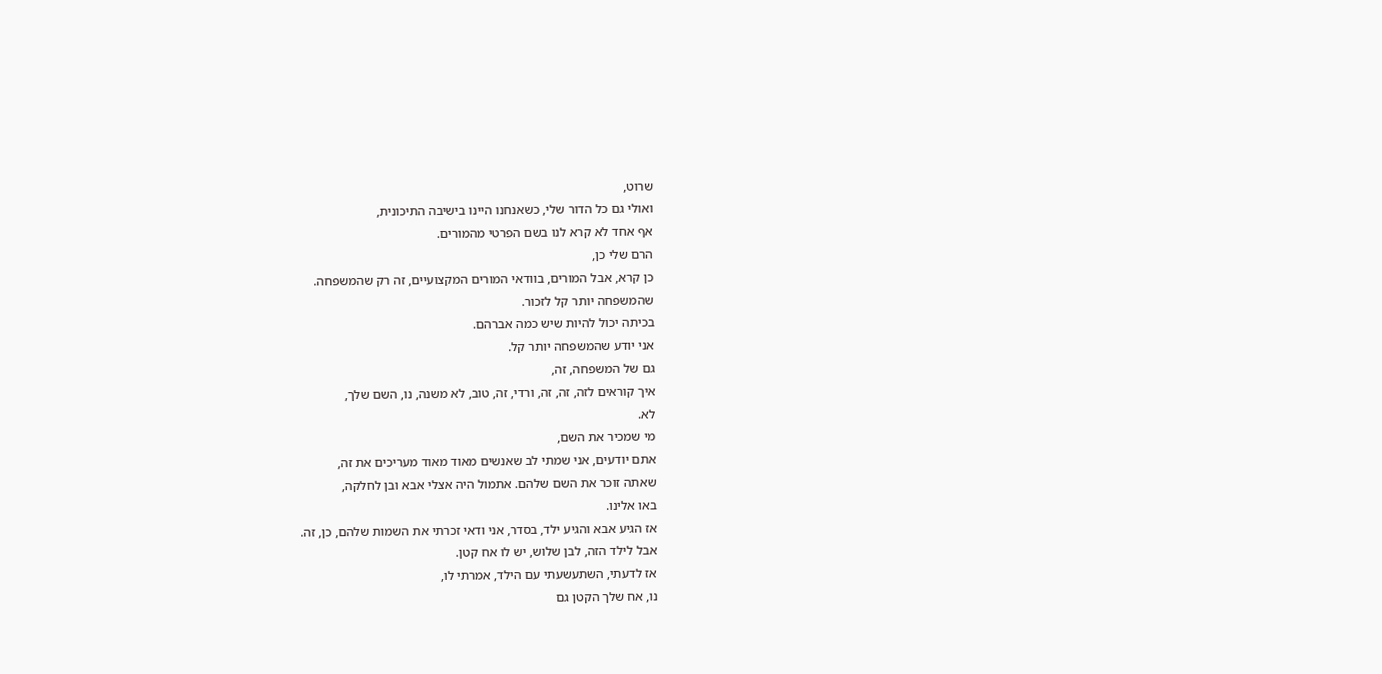שרוט,
ואולי גם כל הדור שלי, כשאנחנו היינו בישיבה התיכונית,
אף אחד לא קרא לנו בשם הפרטי מהמורים.
הרם שלי כן,
כן קרא, אבל המורים, בוודאי המורים המקצועיים, זה רק שהמשפחה.
שהמשפחה יותר קל לזכור.
בכיתה יכול להיות שיש כמה אברהם.
אני יודע שהמשפחה יותר קל.
גם של המשפחה, זה,
איך קוראים לזה, זה, זה, ורדי, זה, טוב, לא משנה, נו, השם שלך,
לא.
מי שמכיר את השם,
אתם יודעים, אני שמתי לב שאנשים מאוד מאוד מעריכים את זה,
שאתה זוכר את השם שלהם. אתמול היה אצלי אבא ובן לחלקה,
באו אלינו.
אז הגיע אבא והגיע ילד, בסדר, אני ודאי זכרתי את השמות שלהם, כן, זה.
אבל לילד הזה, לבן שלוש, יש לו אח קטן.
אז לדעתי, השתעשעתי עם הילד, אמרתי לו,
נו, אח שלך הקטן גם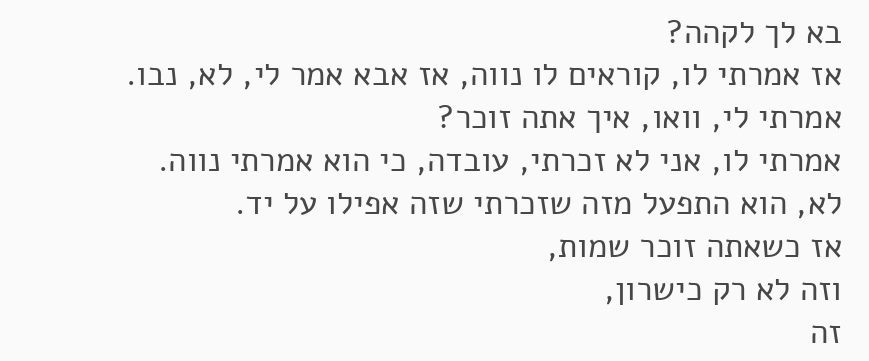בא לך לקהה?
אז אמרתי לו, קוראים לו נווה, אז אבא אמר לי, לא, נבו.
אמרתי לי, וואו, איך אתה זוכר?
אמרתי לו, אני לא זכרתי, עובדה, כי הוא אמרתי נווה.
לא, הוא התפעל מזה שזכרתי שזה אפילו על יד.
אז כשאתה זוכר שמות,
וזה לא רק כישרון,
זה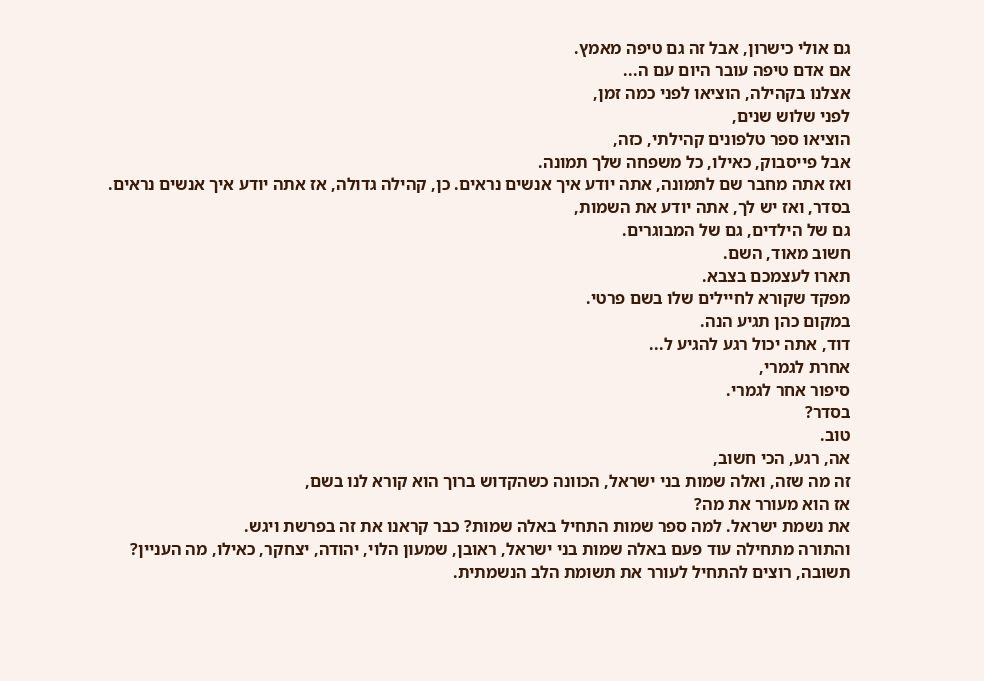גם אולי כישרון, אבל זה גם טיפה מאמץ.
אם אדם טיפה עובר היום עם ה...
אצלנו בקהילה, הוציאו לפני כמה זמן,
לפני שלוש שנים,
הוציאו ספר טלפונים קהילתי, כזה,
אבל פייסבוק, כאילו, כל משפחה שלך תמונה.
ואז אתה מחבר שם לתמונה, אתה יודע איך אנשים נראים. כן, קהילה גדולה, אז אתה יודע איך אנשים נראים.
בסדר, ואז יש לך, אתה יודע את השמות,
גם של הילדים, גם של המבוגרים.
חשוב מאוד, השם.
תארו לעצמכם בצבא.
מפקד שקורא לחיילים שלו בשם פרטי.
במקום כהן תגיע הנה.
דוד, אתה יכול רגע להגיע ל...
אחרת לגמרי,
סיפור אחר לגמרי.
בסדר?
טוב.
אה, רגע, הכי חשוב,
זה מה שזה, ואלה שמות בני ישראל, הכוונה כשהקדוש ברוך הוא קורא לנו בשם,
אז הוא מעורר את מה?
את נשמת ישראל. למה ספר שמות התחיל באלה שמות? כבר קראנו את זה בפרשת ויגש.
והתורה מתחילה עוד פעם באלה שמות בני ישראל, ראובן, שמעון הלוי, יהודה, יצחקר, כאילו, מה העניין?
תשובה, רוצים להתחיל לעורר את תשומת הלב הנשמתית.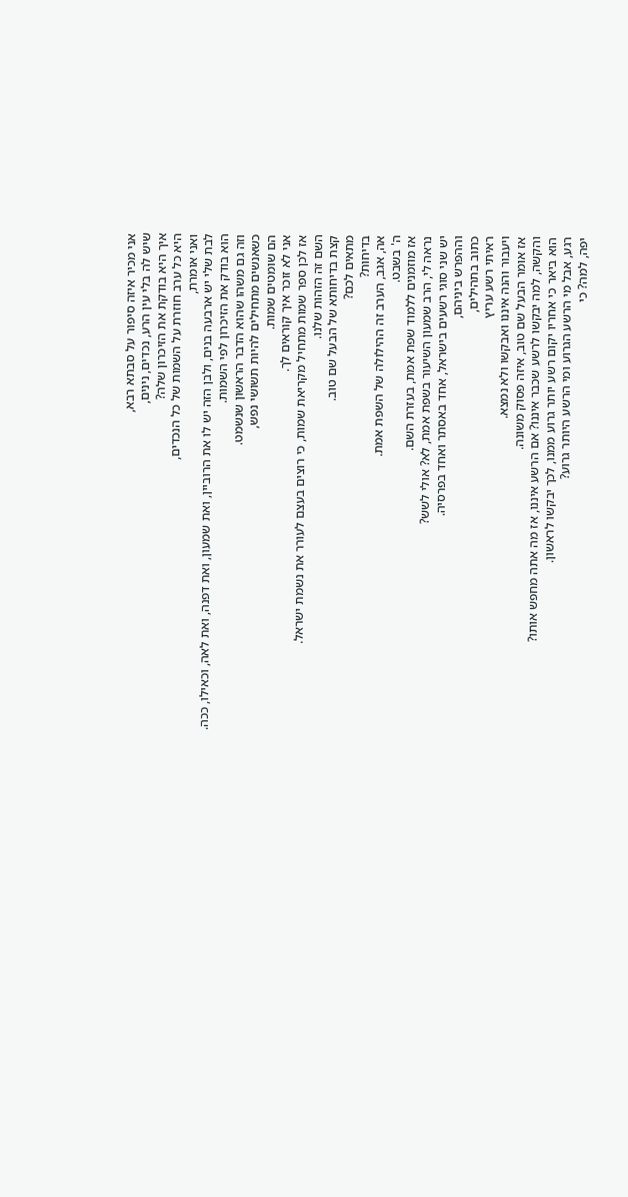אני מכיר איזה סיפור על סבתא רבא,
שיש לה בלי עין הרע, נכדים, נינים,
איך היא בודקת את הזיכרון שלה?
היא כל ערב חוזרת על השמות של כל הנכדים,
ואני אומרת,
לבת שלי יש ארבעה בנים, ולבן הזה יש לו את הרוביין, ואת שמעון, ואת דפנה, ואת לאה, וכאילו, ככה.
הוא בודק את הזיכרון לפי השמות.
וזה גם משהו שהוא הדבר הראשון שנשמט.
כשאנשים מתחילים להיות תשושי נפש,
הם שומטים שמות.
אני לא זוכר איך קוראים לך.
אז לכן ספר שמות מתחיל מקריאת שמות, כי רוצים בעצם לעורר את נשמת ישראל.
השם זה הזהות שלנו.
קצת בדיחותא של הבעל שם טוב.
מתאים לכם?
בדיחות?
אה, אגב, הערב זה ההילולה של השפת אמת.
ה' בשבט.
אז מוזמנים ללמוד שפת אמת, בעזרת השם.
נראה לי, הרב שמעון השיעור בשפת אמת, לא? אולי לשש?
יש שני סוגי רשעים בישראל, אחד באסתר ואחד בפרסיה.
וההפרש ביניהם,
כתוב בתהילים,
ראיתי רשע עריץ
ויעבור והנה איננו ואבקשו ולא נמצא.
אז אומר הבעל שם טוב, איזה פסוק משונה.
והקשה, למה יבקשו לרשע שכבר איננו? אם הרשע איננו, אז מה אתה מחפש אותו?
הוא ביאר כי אחריו יקום רשע יותר גרוע ממנו, לכך יבקשו לראשון.
רגע, אבל מי הרשע הגרוע ומי הרשע היותר גרוע?
יפה, למה? כי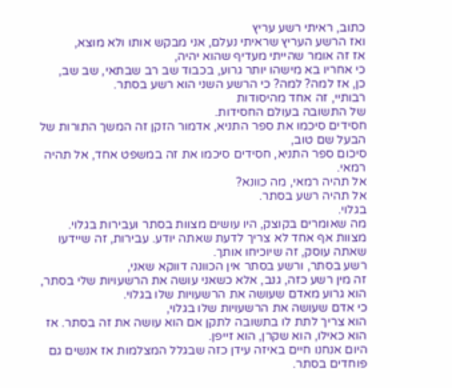כתוב, ראיתי רשע עריץ
ואז הרשע העריץ שראיתי נעלם, אני מבקש אותו ולא מוצא,
אז זה אומר שהייתי מעדיף שהוא יהיה,
כי אחריו בא מישהו יותר גרוע, בכבוד שב רב שבתאי, שב שב,
כן, אז למה? למה? כי הרשע השני הוא רשע בסתר.
רבותיי, זה אחד מהיסודות
של התשובה בעולם החסידות.
חסידים סיכמו את ספר התניא, אדמור הזקן זה המשך התורות של הבעל שם טוב,
סיכום ספר התניא, חסידים סיכמו את זה במשפט אחד, אל תהיה רמאי.
אל תהיה רמאי, מה כוונא?
אל תהיה רשע בסתר.
בגלוי.
מה שאומרים בקוצק, היו עושים מצוות בסתר ועבירות בגלוי.
מצוות אף אחד לא צריך לדעת שאתה יודע. עבירות, זה שיידעו שאתה עוסק, זה שיוכיחו אותך.
רשע בסתר, ורשע בסתר אין הכוונה דווקא שאני,
זה מין רשע כזה, גנב, אלא כשאני עושה את הרשעויות שלי בסתר,
הוא גרוע מאדם שעושה את הרשעויות שלו בגלוי.
כי אדם שעושה את הרשעויות שלו בגלוי,
הוא צריך לתת לו בתשובה לתקן אם הוא עושה את זה בסתר. אז הוא כאילו, הוא שקרן, הוא זייפן.
היום אנחנו חיים באיזה עידן כזה שבגלל המצלמות אז אנשים גם פוחדים בסתר.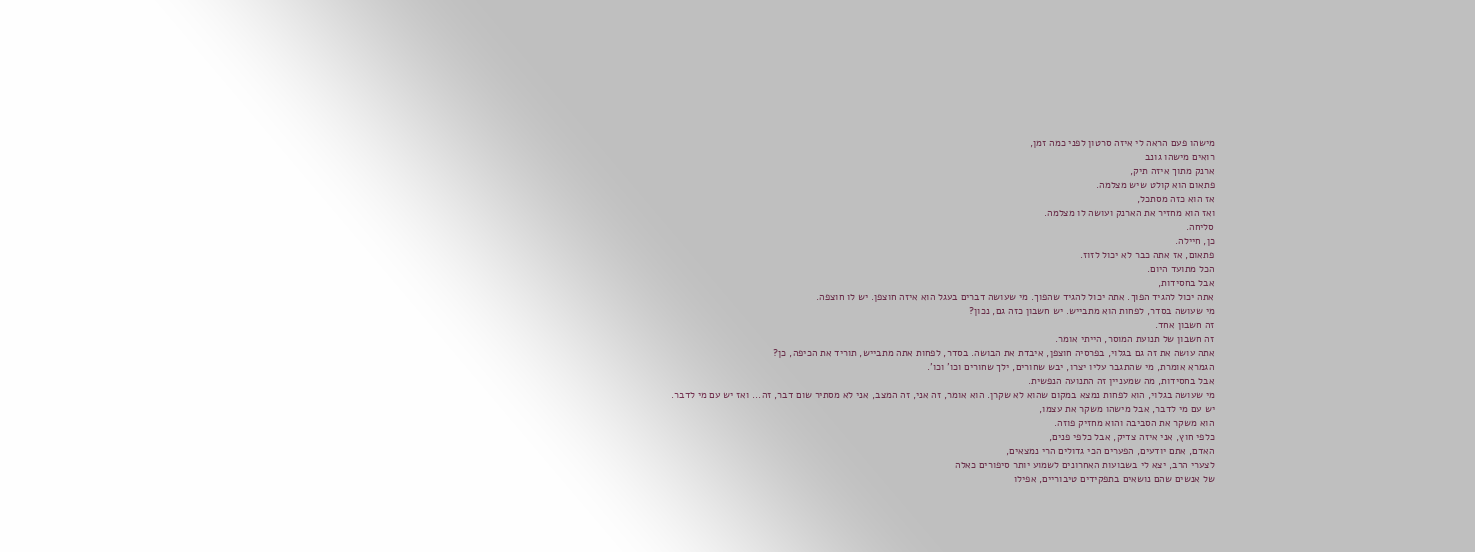מישהו פעם הראה לי איזה סרטון לפני כמה זמן,
רואים מישהו גונב
ארנק מתוך איזה תיק,
פתאום הוא קולט שיש מצלמה.
אז הוא כזה מסתכל,
ואז הוא מחזיר את הארנק ועושה לו מצלמה.
סליחה.
כן, חיילה.
פתאום, אז אתה כבר לא יכול לזוז.
הכל מתועד היום.
אבל בחסידות,
אתה יכול להגיד הפוך. אתה יכול להגיד שהפוך. מי שעושה דברים בעגל הוא איזה חוצפן. יש לו חוצפה.
מי שעושה בסדר, לפחות הוא מתבייש. יש חשבון כזה גם, נכון?
זה חשבון אחד.
זה חשבון של תנועת המוסר, הייתי אומר.
אתה עושה את זה גם בגלוי, בפרסיה חוצפן, איבדת את הבושה. בסדר, לפחות אתה מתבייש, תוריד את הכיפה, כן?
הגמרא אומרת, מי שהתגבר עליו יצרו, יבש שחורים, ילך שחורים וכו' וכו'.
אבל בחסידות, מה שמעניין זה התנועה הנפשית.
מי שעושה בגלוי, הוא לפחות נמצא במקום שהוא לא שקרן. הוא אומר, זה אני, זה המצב, אני לא מסתיר שום דבר, זה... ואז יש עם מי לדבר.
יש עם מי לדבר, אבל מישהו משקר את עצמו,
הוא משקר את הסביבה והוא מחזיק פוזה.
כלפי חוץ, אני איזה צדיק, אבל כלפי פנים,
האדם, אתם יודעים, הפערים הכי גדולים הרי נמצאים,
לצערי הרב, יצא לי בשבועות האחרונים לשמוע יותר סיפורים כאלה
של אנשים שהם נושאים בתפקידים טיבוריים, אפילו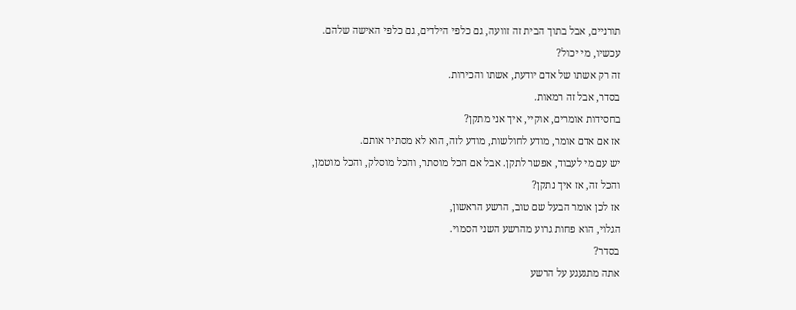תורניים, אבל בתוך הבית זה זוועה, גם כלפי הילדים, גם כלפי האישה שלהם.
עכשיו, מי יכול?
זה רק אשתו של אדם יודעת, אשתו והכירות.
בסדר, אבל זה רמאות.
בחסידות אומרים, אוקיי, איך אני מתקן?
אז אם אדם אומר, מודע לחולשות, מודע לזה, הוא לא מסתיר אותם.
יש עם מי לעבוד, אפשר לתקן. אבל אם הכל מוסתר, והכל מוסלק, והכל מוטמן,
והכל זה, אז איך נתקן?
אז לכן אומר הבעל שם טוב, הרשע הראשון,
הגלוי, הוא פחות גרוע מהרשע השני הסמוי.
בסדר?
אתה מתגעגע על הרשע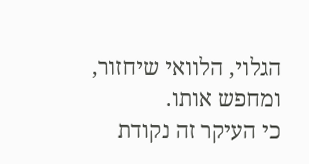הגלוי, הלוואי שיחזור, ומחפש אותו.
כי העיקר זה נקודת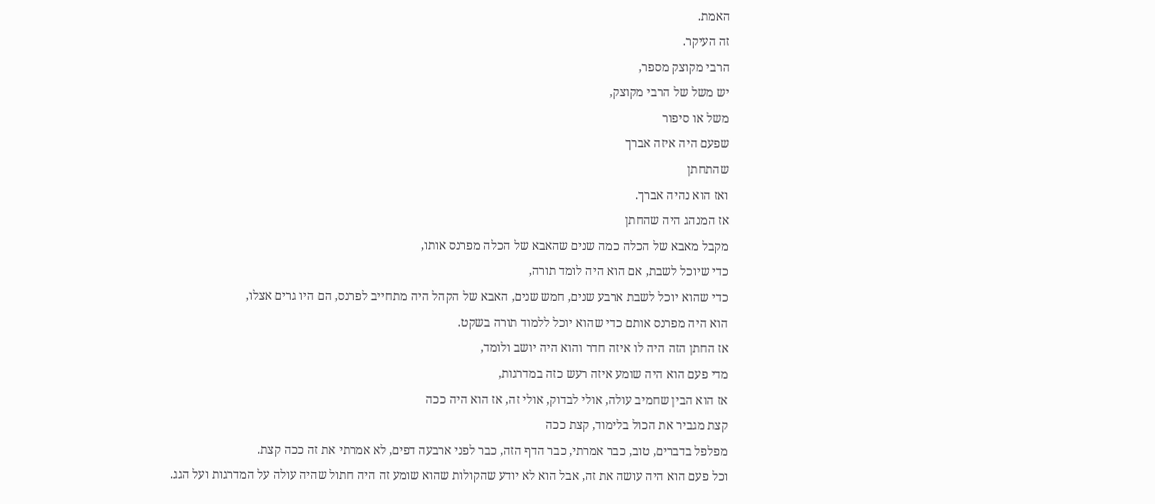האמת.
זה העיקר.
הרבי מקוצק מספר,
יש משל של הרבי מקוצק,
משל או סיפור
שפעם היה איזה אברך
שהתחתן
ואז הוא נהיה אברך.
אז המנהג היה שהחתן
מקבל מאבא של הכלה כמה שנים שהאבא של הכלה מפרנס אותו,
כדי שיוכל לשבת, אם הוא היה לומד תורה,
כדי שהוא יוכל לשבת ארבע שנים, חמש שנים, האבא של הקהל היה מתחייב לפרנס, הם היו גרים אצלו,
הוא היה מפרנס אותם כדי שהוא יוכל ללמוד תורה בשקט.
אז החתן הזה היה לו איזה חדר והוא היה יושב ולומד,
מדי פעם הוא היה שומע איזה רעש כזה במדרגות,
אז הוא הבין שחמיב עולה, אולי לבדוק, אולי זה, אז הוא היה ככה
קצת מגביר את הכול בלימוד, קצת ככה
מפלפל בדברים, טוב, כבר אמרתי, כבר הדף הזה, כבר לפני ארבעה דפים, לא אמרתי את זה ככה קצת.
וכל פעם הוא היה עושה את זה, אבל הוא לא יודע שהקולות שהוא שומע זה היה חתול שהיה עולה על המדרגות ועל הגג.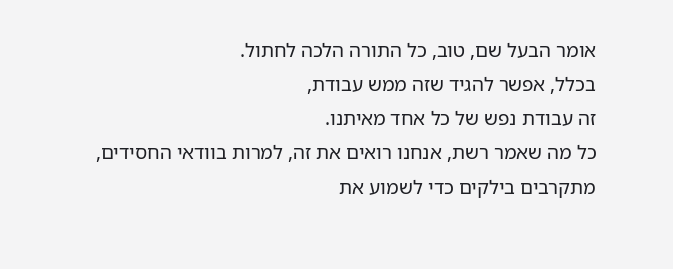אומר הבעל שם, טוב, כל התורה הלכה לחתול.
בכלל, אפשר להגיד שזה ממש עבודת,
זה עבודת נפש של כל אחד מאיתנו.
כל מה שאמר רשת, אנחנו רואים את זה, למרות בוודאי החסידים,
מתקרבים בילקים כדי לשמוע את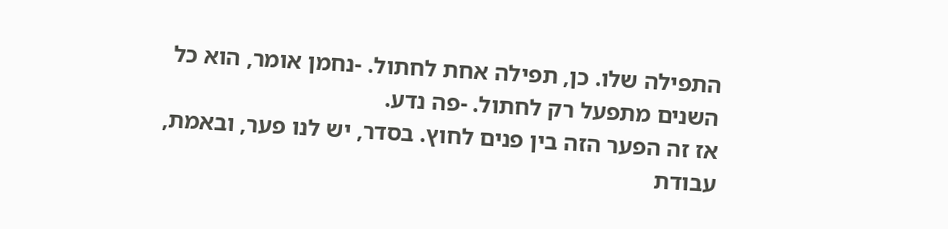התפילה שלו. כן, תפילה אחת לחתול. -נחמן אומר, הוא כל השנים מתפעל רק לחתול. -פה נדע.
אז זה הפער הזה בין פנים לחוץ. בסדר, יש לנו פער, ובאמת, עבודת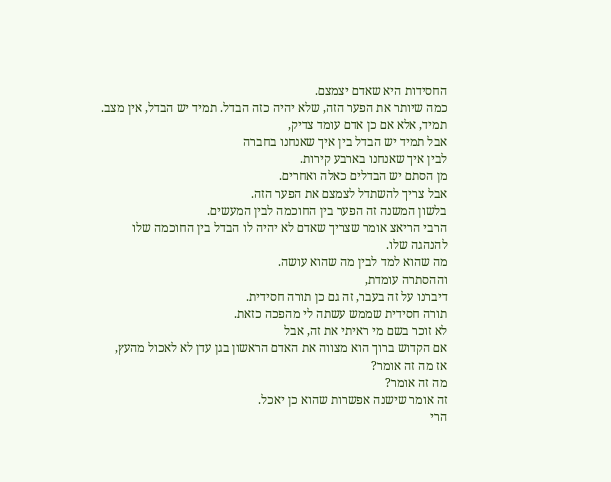החסידות היא שאדם יצמצם.
כמה שיותר את הפער הזה, שלא יהיה כזה הבדל. תמיד יש הבדל, אין מצב. תמיד, אלא אם כן אדם עומד צדיק,
אבל תמיד יש הבדל בין איך שאנחנו בחברה
לבין איך שאנחנו בארבע קירות.
מן הסתם יש הבדלים כאלה ואחרים.
אבל צריך להשתדל לצמצם את הפער הזה.
בלשון המשנה זה הפער בין החוכמה לבין המעשים.
הרבי הריאצ אומר שצריך שאדם לא יהיה לו הבדל בין החוכמה שלו להנהגה שלו.
מה שהוא למד לבין מה שהוא עושה.
וההסתרה עומדת,
דיברנו על זה בעבר, זה גם כן תורה חסידית.
תורה חסידית שממש עשתה לי מהפכה כזאת.
לא זוכר בשם מי ראיתי את זה, אבל
אם הקדוש ברוך הוא מצווה את האדם הראשון בגן עדן לא לאכול מהעץ,
אז מה זה אומר?
מה זה אומר?
זה אומר שישנה אפשרות שהוא כן יאכל.
הרי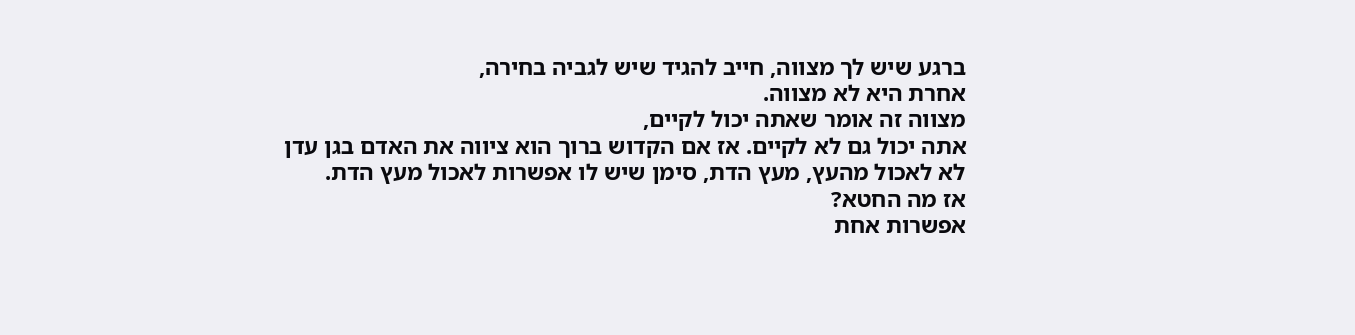ברגע שיש לך מצווה, חייב להגיד שיש לגביה בחירה,
אחרת היא לא מצווה.
מצווה זה אומר שאתה יכול לקיים,
אתה יכול גם לא לקיים. אז אם הקדוש ברוך הוא ציווה את האדם בגן עדן
לא לאכול מהעץ, מעץ הדת, סימן שיש לו אפשרות לאכול מעץ הדת.
אז מה החטא?
אפשרות אחת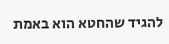להגיד שהחטא הוא באמת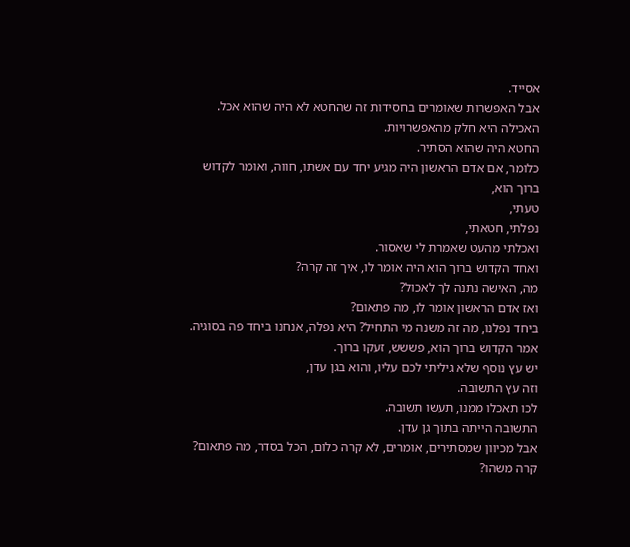אסייד.
אבל האפשרות שאומרים בחסידות זה שהחטא לא היה שהוא אכל.
האכילה היא חלק מהאפשרויות.
החטא היה שהוא הסתיר.
כלומר, אם אדם הראשון היה מגיע יחד עם אשתו, חווה, ואומר לקדוש ברוך הוא,
טעתי,
נפלתי, חטאתי,
ואכלתי מהעט שאמרת לי שאסור.
ואחד הקדוש ברוך הוא היה אומר לו, איך זה קרה?
מה, האישה נתנה לך לאכול?
ואז אדם הראשון אומר לו, מה פתאום?
ביחד נפלנו, מה זה משנה מי התחיל? היא נפלה, אנחנו ביחד פה בסוגיה.
אמר הקדוש ברוך הוא, פששש, זעקו ברוך.
יש עץ נוסף שלא גיליתי לכם עליו, והוא בגן עדן,
וזה עץ התשובה.
לכו תאכלו ממנו, תעשו תשובה.
התשובה הייתה בתוך גן עדן.
אבל מכיוון שמסתירים, אומרים, לא קרה כלום, הכל בסדר, מה פתאום? קרה משהו?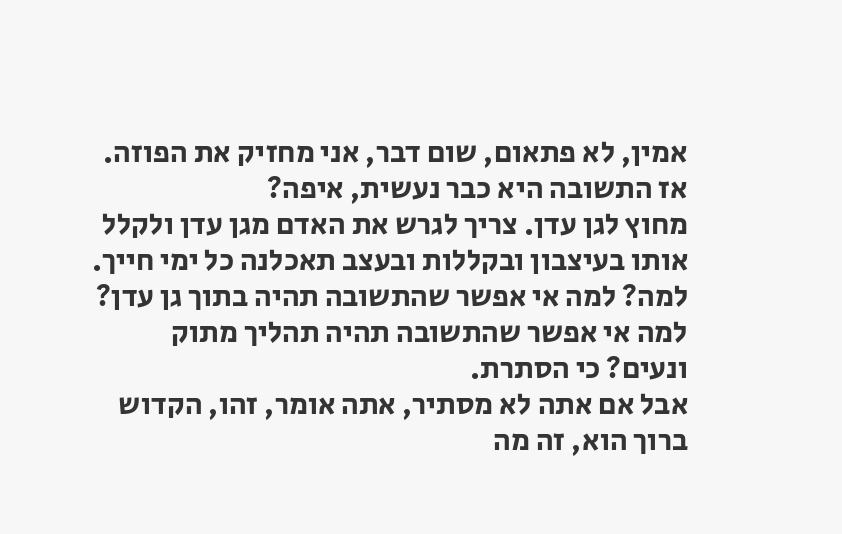אמין, לא פתאום, שום דבר, אני מחזיק את הפוזה.
אז התשובה היא כבר נעשית, איפה?
מחוץ לגן עדן. צריך לגרש את האדם מגן עדן ולקלל אותו בעיצבון ובקללות ובעצב תאכלנה כל ימי חייך.
למה? למה אי אפשר שהתשובה תהיה בתוך גן עדן?
למה אי אפשר שהתשובה תהיה תהליך מתוק ונעים? כי הסתרת.
אבל אם אתה לא מסתיר, אתה אומר, זהו, הקדוש ברוך הוא, זה מה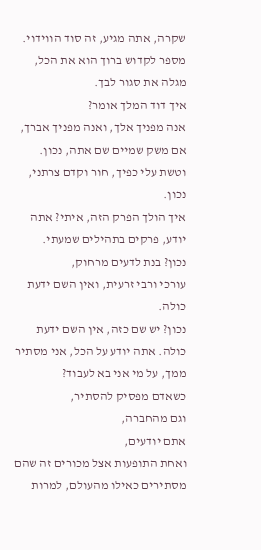שקרה, אתה מגיע, זה סוד הווידוי.
מספר לקדוש ברוך הוא את הכל, מגלה את סגור לבך.
איך דוד המלך אומר?
אנה מפניך אלך, ואנה מפניך אברך, אם משק שמיים שם אתה, נכון.
וטשת עלי כפיך, חור וקדם צרתני, נכון.
איך הולך הפרק הזה, איתי? אתה יודע, פרקים בתהילים שמעתי.
נכון? בנת לדעים מרחוק,
עורכי ורבי זרעית, ואין השם ידעת כולה.
נכון? יש שם כזה, אין השם ידעת כולה. אתה יודע על הכל, אני מסתיר ממך, על מי אני בא לעבוד?
כשאדם מפסיק להסתיר,
וגם מהחברה,
אתם יודעים,
ואחת התופעות אצל מכורים זה שהם מסתירים כאילו מהעולם, למרות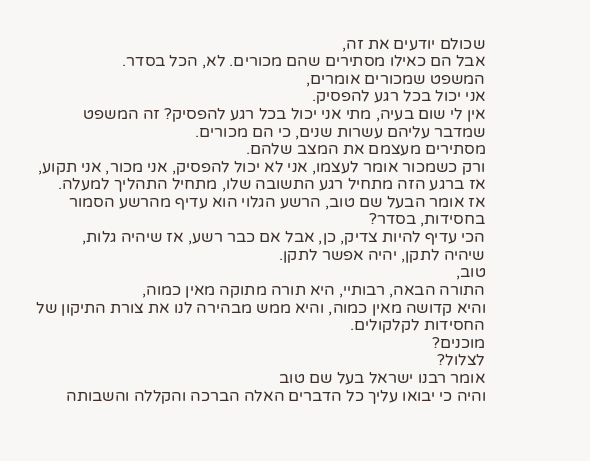שכולם יודעים את זה,
אבל הם כאילו מסתירים שהם מכורים. לא, הכל בסדר.
המשפט שמכורים אומרים,
אני יכול בכל רגע להפסיק.
אין לי שום בעיה, מתי אני יכול בכל רגע להפסיק? זה המשפט שמדבר עליהם עשרות שנים, כי הם מכורים.
מסתירים מעצמם את המצב שלהם.
ורק כשמכור אומר לעצמו, אני לא יכול להפסיק, אני מכור, אני תקוע,
אז ברגע הזה מתחיל רגע התשובה שלו, מתחיל התהליך למעלה.
אז אומר הבעל שם טוב, הרשע הגלוי הוא עדיף מהרשע הסמור בחסידות, בסדר?
הכי עדיף להיות צדיק, כן, אבל אם כבר רשע, אז שיהיה גלות,
שיהיה לתקן, יהיה אפשר לתקן.
טוב,
התורה הבאה, רבותיי, היא תורה מתוקה מאין כמוה,
והיא קדושה מאין כמוה, והיא ממש מבהירה לנו את צורת התיקון של החסידות לקלקולים.
מוכנים?
לצלול?
אומר רבנו ישראל בעל שם טוב
והיה כי יבואו עליך כל הדברים האלה הברכה והקללה והשבותה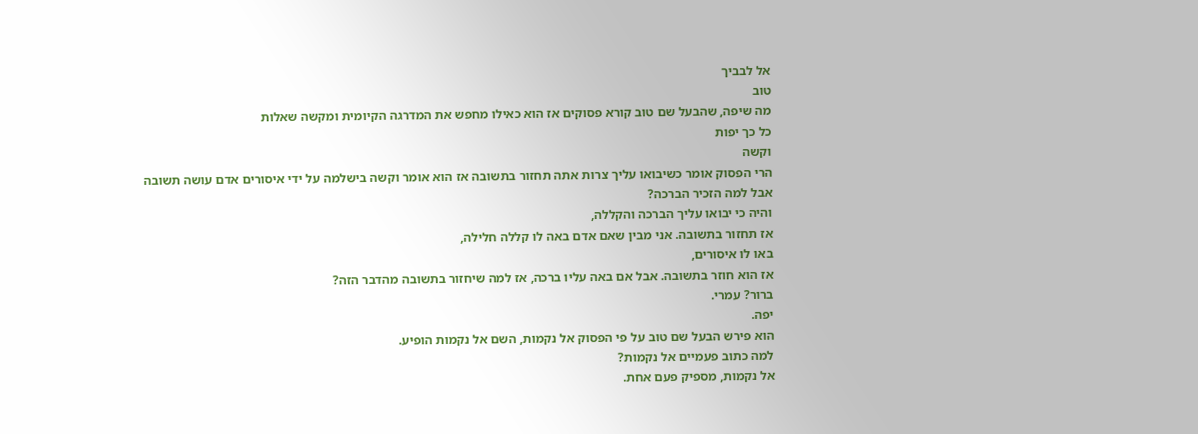אל לבביך
טוב
מה שיפה, שהבעל שם טוב קורא פסוקים אז הוא כאילו מחפש את המדרגה הקיומית ומקשה שאלות
כל כך יפות
וקשה
הרי הפסוק אומר כשיבואו עליך צרות אתה תחזור בתשובה אז הוא אומר וקשה בישלמה על ידי איסורים אדם עושה תשובה
אבל למה הזכיר הברכה?
והיה כי יבואו עליך הברכה והקללה,
אז תחזור בתשובה. אני מבין שאם אדם באה לו קללה חלילה,
באו לו איסורים,
אז הוא חוזר בתשובה. אבל אם באה עליו ברכה, אז למה שיחזור בתשובה מהדבר הזה?
ברור? עמרי.
יפה.
הוא פירש הבעל שם טוב על פי הפסוק אל נקמות, השם אל נקמות הופיע.
למה כתוב פעמיים אל נקמות?
אל נקמות, מספיק פעם אחת.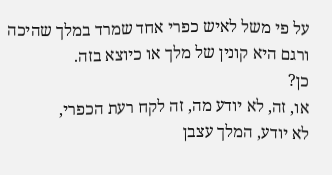על פי משל לאיש כפרי אחד שמרד במלך שהיכה ורגם היא קונין של מלך או כיוצא בזה.
כן?
או, זה, לא יודע מה, זה לקח רעת הכפרי,
לא יודע, המלך עצבן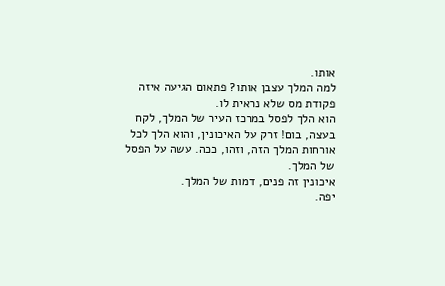אותו.
למה המלך עצבן אותו? פתאום הגיעה איזה פקודת מס שלא נראית לו.
הוא הלך לפסל במרכז העיר של המלך, לקח בעצה, בום! זרק על האיכונין, והוא הלך לכל אורחות המלך הזה, וזהו, ככה. עשה על הפסל של המלך.
איכונין זה פנים, דמות של המלך.
יפה.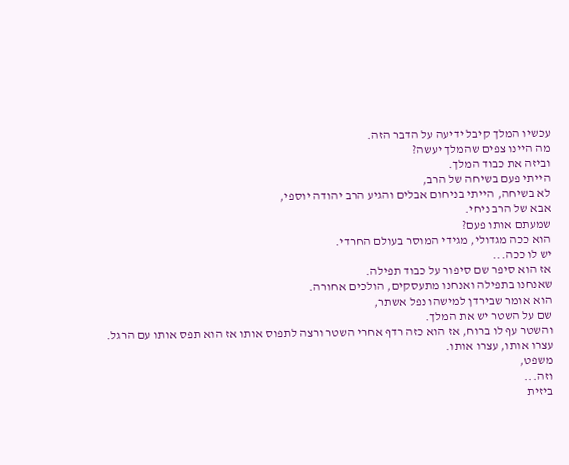עכשיו המלך קיבל ידיעה על הדבר הזה.
מה היינו צפים שהמלך יעשה?
וביזה את כבוד המלך.
הייתי פעם בשיחה של הרב,
לא בשיחה, הייתי בניחום אבלים והגיע הרב יהודה יוספי,
אבא של הרב ניחי.
שמעתם אותו פעם?
הוא ככה מגדולי, מגידי המוסר בעולם החרדי.
יש לו ככה...
אז הוא סיפר שם סיפור על כבוד תפילה.
שאנחנו בתפילה ואנחנו מתעסקים, הולכים אחורה.
הוא אומר שבירדן למישהו נפל אשתר,
שם על השטר יש את המלך.
והשטר עף לו ברוח, אז הוא כזה רדף אחרי השטר ורצה לתפוס אותו אז הוא תפס אותו עם הרגל.
עצרו אותו, עצרו אותו.
משפט,
וזה...
ביזית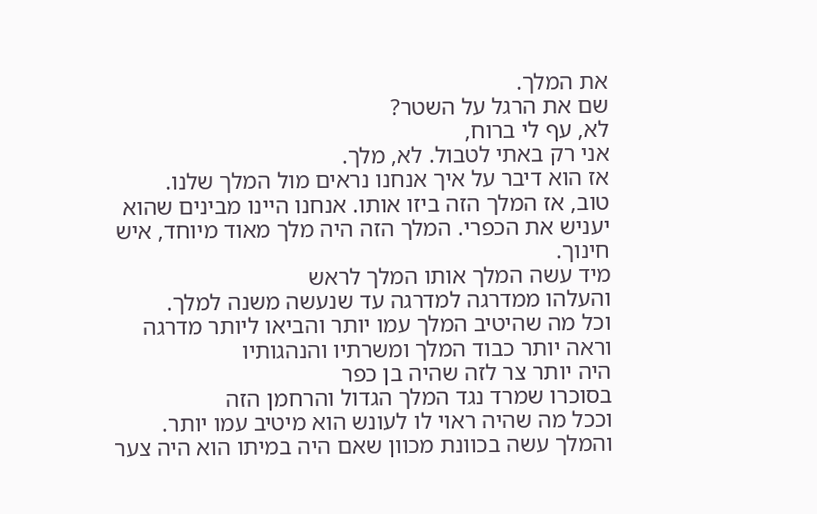את המלך.
שם את הרגל על השטר?
לא, עף לי ברוח,
אני רק באתי לטבול. לא, מלך.
אז הוא דיבר על איך אנחנו נראים מול המלך שלנו.
טוב, אז המלך הזה ביזו אותו. אנחנו היינו מבינים שהוא יעניש את הכפרי. המלך הזה היה מלך מאוד מיוחד, איש חינוך.
מיד עשה המלך אותו המלך לראש
והעלהו ממדרגה למדרגה עד שנעשה משנה למלך.
וכל מה שהיטיב המלך עמו יותר והביאו ליותר מדרגה
וראה יותר כבוד המלך ומשרתיו והנהגותיו
היה יותר צר לזה שהיה בן כפר
בסוכרו שמרד נגד המלך הגדול והרחמן הזה
וככל מה שהיה ראוי לו לעונש הוא מיטיב עמו יותר.
והמלך עשה בכוונת מכוון שאם היה במיתו הוא היה צער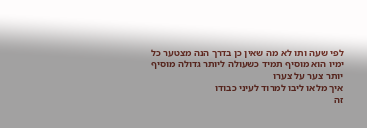לפי שעה ותו לא מה שאין כן בדרך הנה מצטער כל ימיו הוא מוסיף תמיד כשעולה ליותר גדולה מוסיף יותר צער על צערו
איך מלאו ליבו למרוד לעיני כבודו
זה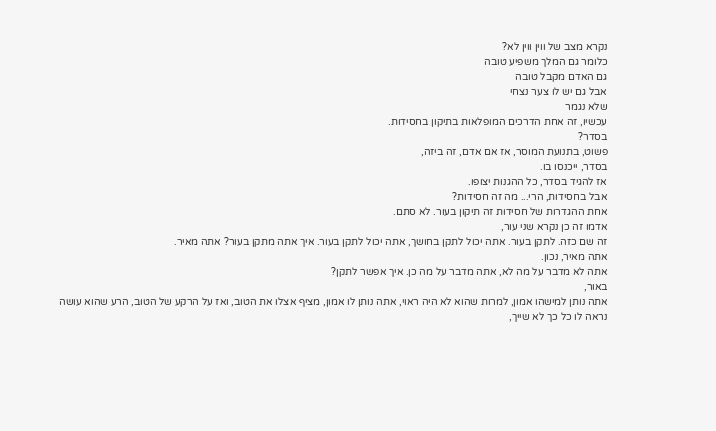נקרא מצב של ווין ווין לא?
כלומר גם המלך משפיע טובה
גם האדם מקבל טובה
אבל גם יש לו צער נצחי
שלא נגמר
עכשיו, זה אחת הדרכים המופלאות בתיקון בחסידות.
בסדר?
פשוט, בתנועת המוסר, אז אם אדם, זה ביזה,
בסדר, ייכנסו בו.
אז להגיד בסדר, כל ההגנות יצופו.
אבל בחסידות, הרי... מה זה חסידות?
אחת ההגדרות של חסידות זה תיקון בעור. לא סתם.
אדמו זה כן נקרא שני עור,
זה שם כזה. לתקן בעור. אתה יכול לתקן בחושך, אתה יכול לתקן בעור. איך אתה מתקן בעור? אתה מאיר.
אתה מאיר, נכון.
אתה לא מדבר על מה לא, אתה מדבר על מה כן. איך אפשר לתקן?
באור,
אתה נותן למישהו אמון, למרות שהוא לא היה ראוי, אתה נותן לו אמון, מציף אצלו את הטוב, ואז על הרקע של הטוב, הרע שהוא עושה
נראה לו כל כך לא שייך,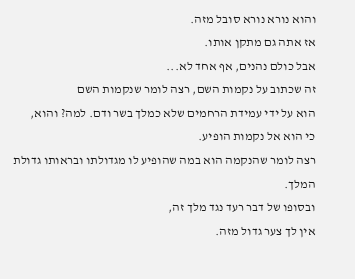והוא נורא נורא סובל מזה.
אז אתה גם מתקן אותו.
אבל כולם נהנים, אף אחד לא...
זה שכתוב על נקמות השם, רצה לומר שנקמות השם
הוא על ידי עמידת הרחמים שלא כמלך בשר ודם. למה? והוא,
כי הוא אל נקמות הופיע.
רצה לומר שהנקמה הוא במה שהופיע לו מגדולתו ובראותו גדולת המלך.
ובסופו של דבר רעד נגד מלך זה,
אין לך צער גדול מזה.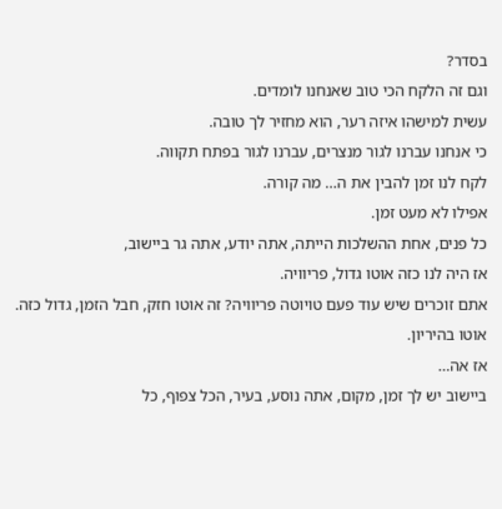בסדר?
וגם זה הלקח הכי טוב שאנחנו לומדים.
עשית למישהו איזה רער, הוא מחזיר לך טובה.
כי אנחנו עברנו לגור מנצרים, עברנו לגור בפתח תקווה.
לקח לנו זמן להבין את ה... מה קורה.
אפילו לא מעט זמן.
כל פנים, אחת ההשלכות הייתה, אתה יודע, אתה גר ביישוב,
אז היה לנו כזה אוטו גדול, פריוויה.
אתם זוכרים שיש עוד פעם טויוטה פריוויה? זה אוטו חזק, חבל הזמן, גדול כזה.
אוטו בהיריון.
אז אה...
ביישוב יש לך זמן, מקום, אתה נוסע, בעיר, הכל צפוף, כל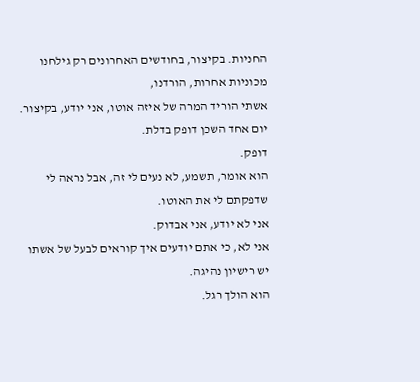החניות. בקיצור, בחודשים האחרונים רק גילחנו מכוניות אחרות, הורדנו,
אשתי הוריד המרה של איזה אוטו, אני יודע, בקיצור.
יום אחד השכן דופק בדלת.
דופק.
הוא אומר, תשמע, לא נעים לי זה, אבל נראה לי שדפקתם לי את האוטו.
אני לא יודע, אני אבדוק.
אני לא, כי אתם יודעים איך קוראים לבעל של אשתו יש רישיון נהיגה.
הוא הולך רגל.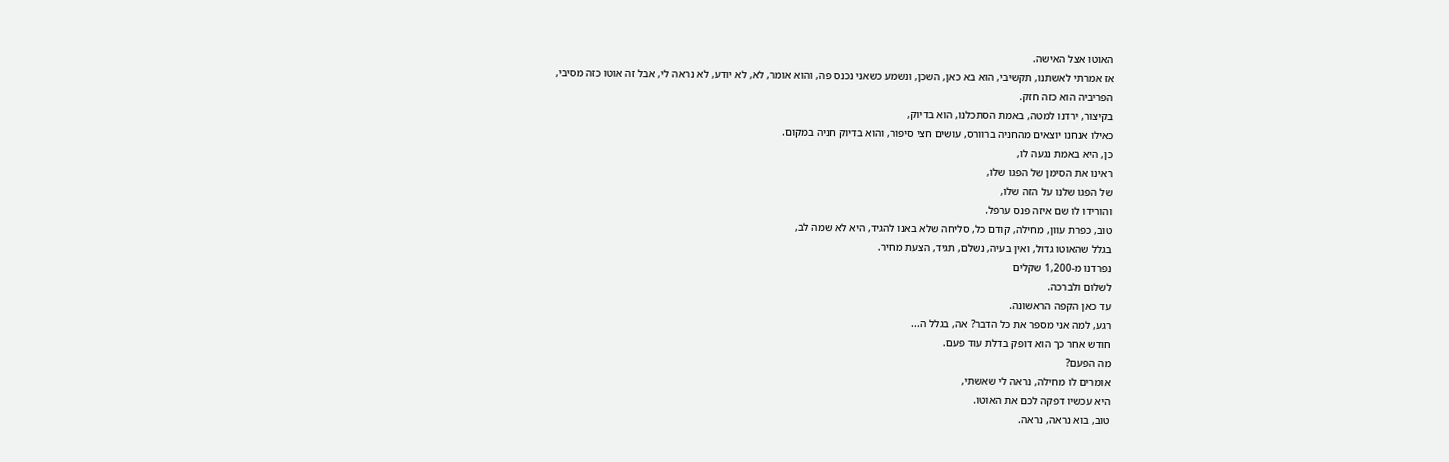האוטו אצל האישה.
אז אמרתי לאשתנו, תקשיבי, הוא בא כאן, השכן, ונשמע כשאני נכנס פה, והוא אומר, לא, לא יודע, לא נראה לי, אבל זה אוטו כזה מסיבי,
הפריביה הוא כזה חזק.
בקיצור, ירדנו למטה, באמת הסתכלנו, הוא בדיוק,
כאילו אנחנו יוצאים מהחניה ברוורס, עושים חצי סיפור, והוא בדיוק חניה במקום.
כן, היא באמת נגעה לו,
ראינו את הסימן של הפגו שלו,
של הפגו שלנו על הזה שלו,
והורידו לו שם איזה פנס ערפל.
טוב, כפרת עוון, מחילה, קודם כל, סליחה שלא באנו להגיד, היא לא שמה לב,
בגלל שהאוטו גדול, ואין בעיה, נשלם, תגיד, הצעת מחיר.
נפרדנו מ-1,200 שקלים
לשלום ולברכה.
עד כאן הקפה הראשונה.
רגע, למה אני מספר את כל הדבר? אה, בגלל ה...
חודש אחר כך הוא דופק בדלת עוד פעם.
מה הפעם?
אומרים לו מחילה, נראה לי שאשתי,
היא עכשיו דפקה לכם את האוטו.
טוב, בוא נראה, נראה.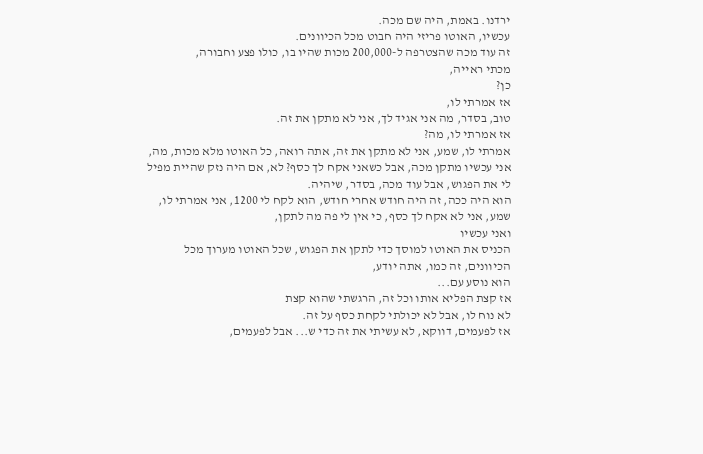ירדנו. באמת, היה שם מכה.
עכשיו, האוטו פריזי היה חבוט מכל הכיוונים.
זה עוד מכה שהצטרפה ל-200,000 מכות שהיו בו, כולו פצע וחבורה,
מכתי ראייה,
כן?
אז אמרתי לו,
טוב, בסדר, מה אני אגיד לך, אני לא מתקן את זה.
אז אמרתי לו, מה?
אמרתי לו, שמע, אני לא מתקן את זה, אתה רואה, כל האוטו מלא מכות, מה, אני עכשיו מתקן מכה, אבל כשאני אקח לך כסף? לא, אם היה נזק שהיית מפיל לי את הפגוש, אבל עוד מכה, בסדר, שיהיה.
הוא היה ככה, זה היה חודש אחרי חודש, הוא לקח לי 1200, אני אמרתי לו, שמע, אני לא אקח לך כסף, כי אין לי פה מה לתקן,
ואני עכשיו
הכניס את האוטו למוסך כדי לתקן את הפגוש, שכל האוטו מערוך מכל הכיוונים, זה כמו, אתה יודע,
הוא נוסע עם...
אז קצת הפליא אותו וכל זה, הרגשתי שהוא קצת
לא נוח לו, אבל לא יכולתי לקחת כסף על זה.
אז לפעמים, דווקא, לא עשיתי את זה כדי ש... אבל לפעמים,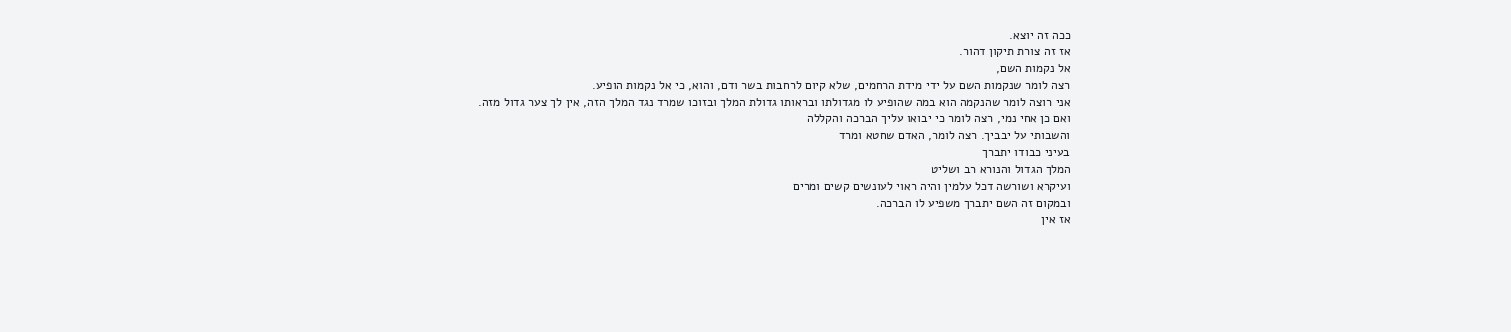ככה זה יוצא.
אז זה צורת תיקון דהור.
אל נקמות השם,
רצה לומר שנקמות השם על ידי מידת הרחמים, שלא קיום לרחבות בשר ודם, והוא, כי אל נקמות הופיע.
אני רוצה לומר שהנקמה הוא במה שהופיע לו מגדולתו ובראותו גדולת המלך ובזוכו שמרד נגד המלך הזה, אין לך צער גדול מזה.
ואם כן אחי נמי, רצה לומר כי יבואו עליך הברכה והקללה
והשבותי על יבביך. רצה לומר, האדם שחטא ומרד
בעיני כבודו יתברך
המלך הגדול והנורא רב ושליט
ועיקרא ושורשה דכל עלמין והיה ראוי לעונשים קשים ומרים
ובמקום זה השם יתברך משפיע לו הברכה.
אז אין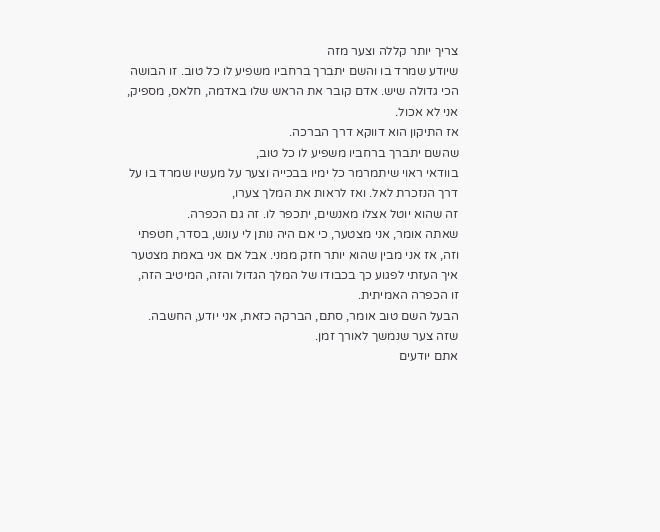צריך יותר קללה וצער מזה
שיודע שמרד בו והשם יתברך ברחביו משפיע לו כל טוב. זו הבושה הכי גדולה שיש. אדם קובר את הראש שלו באדמה, חלאס, מספיק, אני לא אכול.
אז התיקון הוא דווקא דרך הברכה.
שהשם יתברך ברחביו משפיע לו כל טוב,
בוודאי ראוי שיתמרמר כל ימיו בבכייה וצער על מעשיו שמרד בו על דרך הנזכרת לאל. ואז לראות את המלך צערו,
זה שהוא יוטל אצלו מאנשים, יתכפר לו. זה גם הכפרה.
שאתה אומר, אני מצטער, כי אם היה נותן לי עונש, בסדר, חטפתי וזה, אז אני מבין שהוא יותר חזק ממני. אבל אם אני באמת מצטער איך העזתי לפגוע כך בכבודו של המלך הגדול והזה, המיטיב הזה,
זו הכפרה האמיתית.
הבעל השם טוב אומר, סתם, הברקה כזאת, אני יודע, החשבה.
שזה צער שנמשך לאורך זמן.
אתם יודעים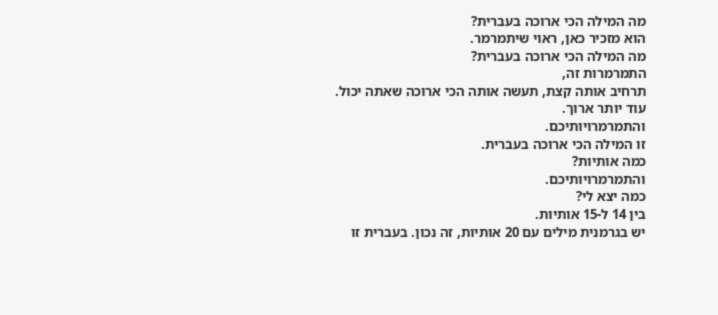מה המילה הכי ארוכה בעברית?
הוא מזכיר כאן, ראוי שיתמרמר.
מה המילה הכי ארוכה בעברית?
התמרמרות זה,
תרחיב אותה קצת, תעשה אותה הכי ארוכה שאתה יכול.
עוד יותר ארוך.
והתמרמרויותיכם.
זו המילה הכי ארוכה בעברית.
כמה אותיות?
והתמרמרויותיכם.
כמה יצא לי?
בין 14 ל-15 אותיות.
יש בגרמנית מילים עם 20 אותיות, זה נכון. בעברית זו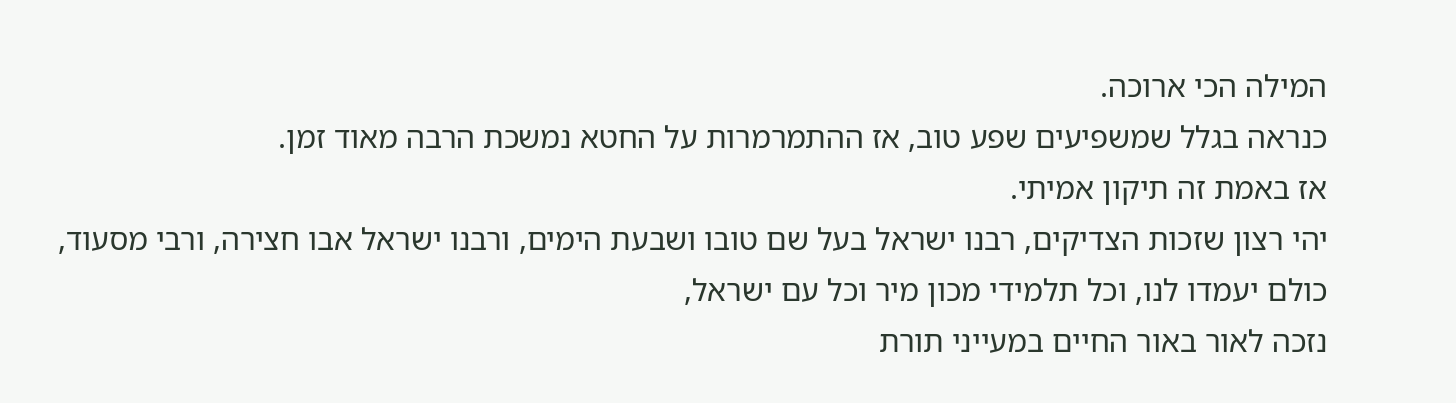המילה הכי ארוכה.
כנראה בגלל שמשפיעים שפע טוב, אז ההתמרמרות על החטא נמשכת הרבה מאוד זמן.
אז באמת זה תיקון אמיתי.
יהי רצון שזכות הצדיקים, רבנו ישראל בעל שם טובו ושבעת הימים, ורבנו ישראל אבו חצירה, ורבי מסעוד,
כולם יעמדו לנו, וכל תלמידי מכון מיר וכל עם ישראל,
נזכה לאור באור החיים במעייני תורת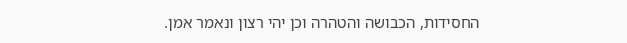החסידות, הכבושה והטהרה וכן יהי רצון ונאמר אמן.